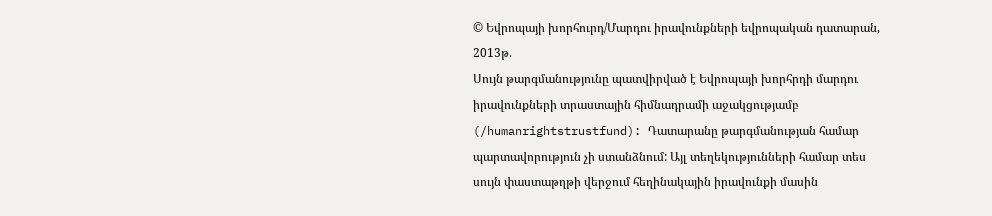© Եվրոպայի խորհուրդ/Մարդու իրավունքների եվրոպական դատարան, 2013թ.
Սույն թարգմանությունը պատվիրված է Եվրոպայի խորհրդի մարդու իրավունքների տրաստային հիմնադրամի աջակցությամբ (/humanrightstrustfund): Դատարանը թարգմանության համար պարտավորություն չի ստանձնում: Այլ տեղեկությունների համար տես սույն փաստաթղթի վերջում հեղինակային իրավունքի մասին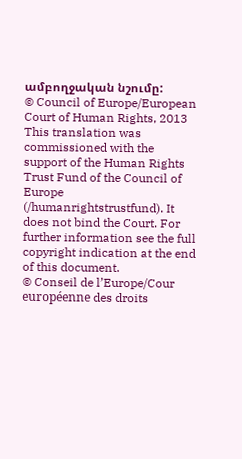ամբողջական նշումը:
© Council of Europe/European Court of Human Rights, 2013
This translation was commissioned with the support of the Human Rights Trust Fund of the Council of Europe (/humanrightstrustfund). It does not bind the Court. For further information see the full copyright indication at the end of this document.
© Conseil de l’Europe/Cour européenne des droits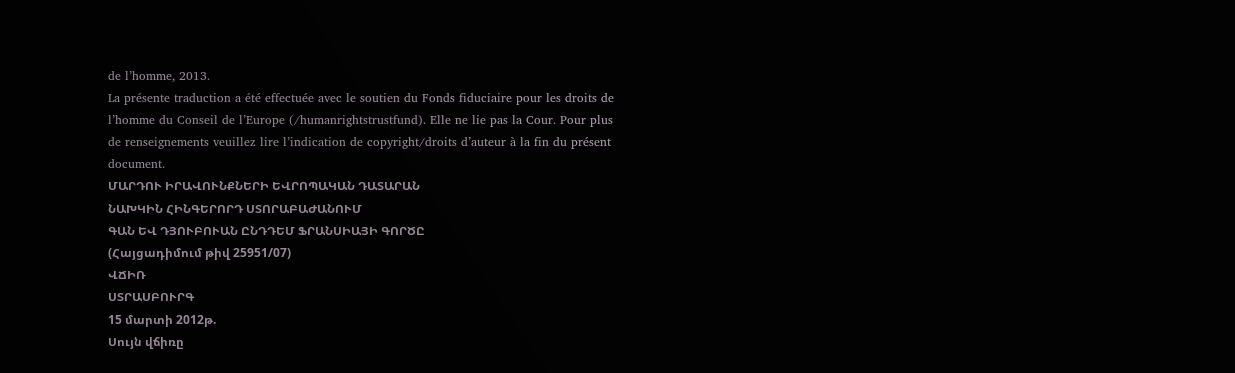de l’homme, 2013.
La présente traduction a été effectuée avec le soutien du Fonds fiduciaire pour les droits de l’homme du Conseil de l’Europe (/humanrightstrustfund). Elle ne lie pas la Cour. Pour plus de renseignements veuillez lire l’indication de copyright/droits d’auteur à la fin du présent document.
ՄԱՐԴՈՒ ԻՐԱՎՈՒՆՔՆԵՐԻ ԵՎՐՈՊԱԿԱՆ ԴԱՏԱՐԱՆ
ՆԱԽԿԻՆ ՀԻՆԳԵՐՈՐԴ ՍՏՈՐԱԲԱԺԱՆՈՒՄ
ԳԱՆ ԵՎ ԴՅՈՒԲՈՒԱՆ ԸՆԴԴԵՄ ՖՐԱՆՍԻԱՅԻ ԳՈՐԾԸ
(Հայցադիմում թիվ 25951/07)
ՎՃԻՌ
ՍՏՐԱՍԲՈՒՐԳ
15 մարտի 2012թ.
Սույն վճիռը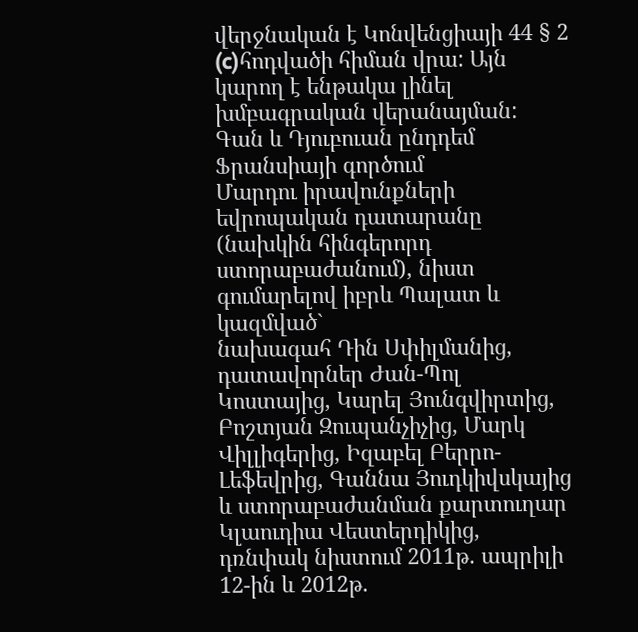վերջնական է Կոնվենցիայի 44 § 2 (c)հոդվածի հիման վրա: Այն կարող է ենթակա լինել խմբագրական վերանայման:
Գան և Դյուբուան ընդդեմ Ֆրանսիայի գործում
Մարդու իրավունքների եվրոպական դատարանը (նախկին հինգերորդ ստորաբաժանում), նիստ գումարելով իբրև Պալատ և կազմված`
նախագահ Դին Սփիլմանից, դատավորներ Ժան-Պոլ Կոստայից, Կարել Յունգվիրտից, Բոշտյան Զուպանչիչից, Մարկ Վիլլիգերից, Իզաբել Բերրո-Լեֆեվրից, Գաննա Յուդկիվսկայից և ստորաբաժանման քարտուղար Կլաուդիա Վեստերդիկից,
դռնփակ նիստում 2011թ. ապրիլի 12-ին և 2012թ.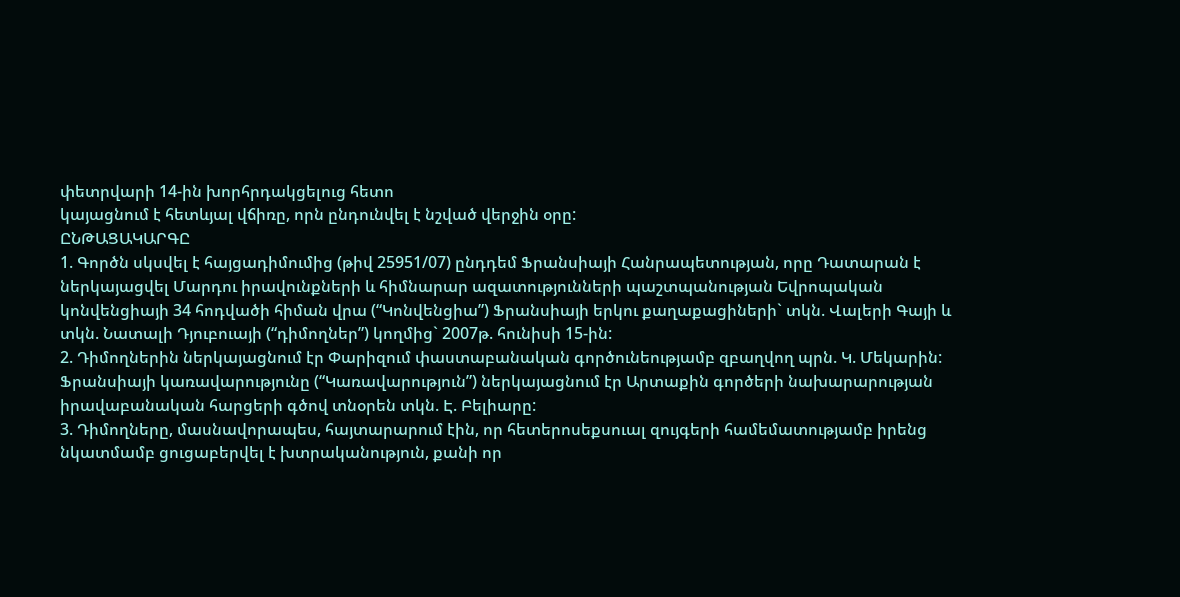փետրվարի 14-ին խորհրդակցելուց հետո
կայացնում է հետևյալ վճիռը, որն ընդունվել է նշված վերջին օրը:
ԸՆԹԱՑԱԿԱՐԳԸ
1. Գործն սկսվել է հայցադիմումից (թիվ 25951/07) ընդդեմ Ֆրանսիայի Հանրապետության, որը Դատարան է ներկայացվել Մարդու իրավունքների և հիմնարար ազատությունների պաշտպանության Եվրոպական կոնվենցիայի 34 հոդվածի հիման վրա (“Կոնվենցիա”) Ֆրանսիայի երկու քաղաքացիների` տկն. Վալերի Գայի և տկն. Նատալի Դյուբուայի (“դիմողներ”) կողմից` 2007թ. հունիսի 15-ին:
2. Դիմողներին ներկայացնում էր Փարիզում փաստաբանական գործունեությամբ զբաղվող պրն. Կ. Մեկարին: Ֆրանսիայի կառավարությունը (“Կառավարություն”) ներկայացնում էր Արտաքին գործերի նախարարության իրավաբանական հարցերի գծով տնօրեն տկն. Է. Բելիարը:
3. Դիմողները, մասնավորապես, հայտարարում էին, որ հետերոսեքսուալ զույգերի համեմատությամբ իրենց նկատմամբ ցուցաբերվել է խտրականություն, քանի որ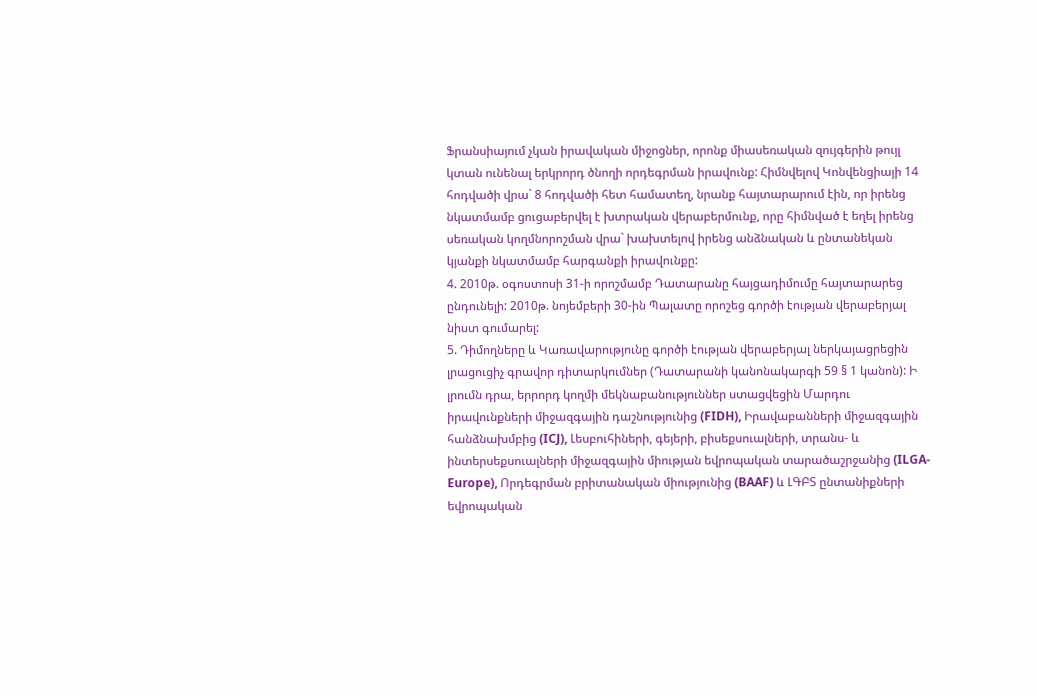Ֆրանսիայում չկան իրավական միջոցներ, որոնք միասեռական զույգերին թույլ կտան ունենալ երկրորդ ծնողի որդեգրման իրավունք: Հիմնվելով Կոնվենցիայի 14 հոդվածի վրա` 8 հոդվածի հետ համատեղ, նրանք հայտարարում էին, որ իրենց նկատմամբ ցուցաբերվել է խտրական վերաբերմունք, որը հիմնված է եղել իրենց սեռական կողմնորոշման վրա` խախտելով իրենց անձնական և ընտանեկան կյանքի նկատմամբ հարգանքի իրավունքը:
4. 2010թ. օգոստոսի 31-ի որոշմամբ Դատարանը հայցադիմումը հայտարարեց ընդունելի: 2010թ. նոյեմբերի 30-ին Պալատը որոշեց գործի էության վերաբերյալ նիստ գումարել:
5. Դիմողները և Կառավարությունը գործի էության վերաբերյալ ներկայացրեցին լրացուցիչ գրավոր դիտարկումներ (Դատարանի կանոնակարգի 59 § 1 կանոն): Ի լրումն դրա, երրորդ կողմի մեկնաբանություններ ստացվեցին Մարդու իրավունքների միջազգային դաշնությունից (FIDH), Իրավաբանների միջազգային հանձնախմբից (ICJ), Լեսբուհիների, գեյերի, բիսեքսուալների, տրանս- և ինտերսեքսուալների միջազգային միության եվրոպական տարածաշրջանից (ILGA-Europe), Որդեգրման բրիտանական միությունից (BAAF) և ԼԳԲՏ ընտանիքների եվրոպական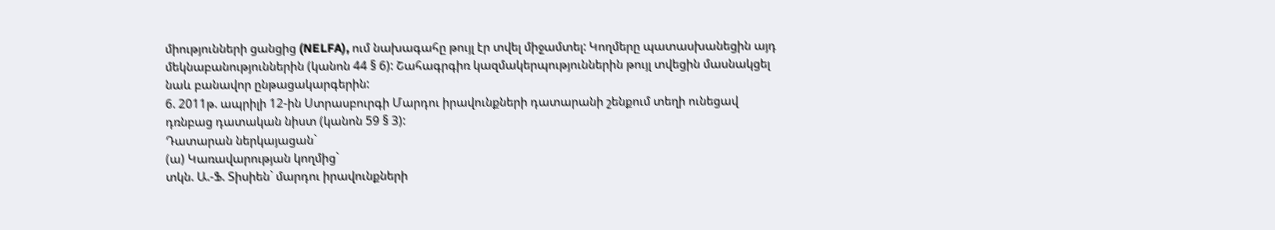միությունների ցանցից (NELFA), ում նախագահը թույլ էր տվել միջամտել: Կողմերը պատասխանեցին այդ մեկնաբանություններին (կանոն 44 § 6): Շահագրգիռ կազմակերպություններին թույլ տվեցին մասնակցել նաև բանավոր ընթացակարգերին:
6. 2011թ. ապրիլի 12-ին Ստրասբուրգի Մարդու իրավունքների դատարանի շենքում տեղի ունեցավ դռնբաց դատական նիստ (կանոն 59 § 3):
Դատարան ներկայացան`
(ա) Կառավարության կողմից`
տկն. Ա.-Ֆ. Տիսիեն` մարդու իրավունքների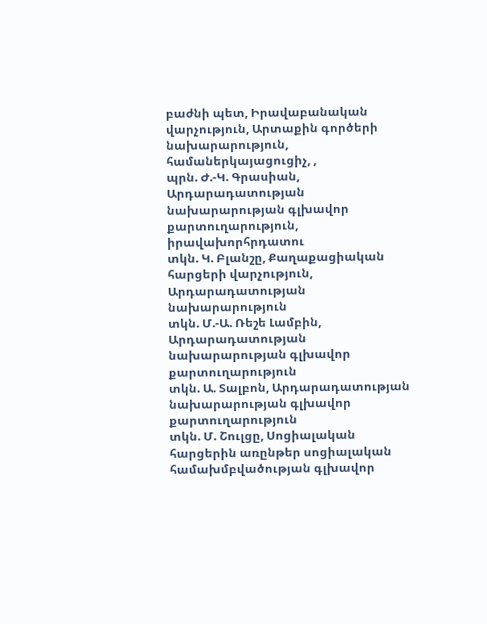բաժնի պետ, Իրավաբանական վարչություն, Արտաքին գործերի նախարարություն, համաներկայացուցիչ, ,
պրն. Ժ.-Կ. Գրասիան, Արդարադատության նախարարության գլխավոր քարտուղարություն, իրավախորհրդատու
տկն. Կ. Բլանշը, Քաղաքացիական հարցերի վարչություն, Արդարադատության նախարարություն
տկն. Մ.-Ա. Ռեշե Լամբին, Արդարադատության նախարարության գլխավոր քարտուղարություն
տկն. Ա. Տալբոն, Արդարադատության նախարարության գլխավոր քարտուղարություն
տկն. Մ. Շուլցը, Սոցիալական հարցերին առընթեր սոցիալական համախմբվածության գլխավոր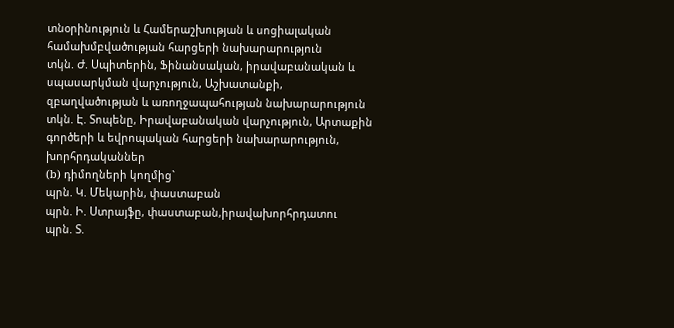տնօրինություն և Համերաշխության և սոցիալական համախմբվածության հարցերի նախարարություն
տկն. Ժ. Սպիտերին, Ֆինանսական, իրավաբանական և սպասարկման վարչություն, Աշխատանքի, զբաղվածության և առողջապահության նախարարություն
տկն. Է. Տոպենը, Իրավաբանական վարչություն, Արտաքին գործերի և եվրոպական հարցերի նախարարություն, խորհրդականներ
(b) դիմողների կողմից`
պրն. Կ. Մեկարին, փաստաբան
պրն. Ի. Ստրայֆը, փաստաբան,իրավախորհրդատու
պրն. Տ.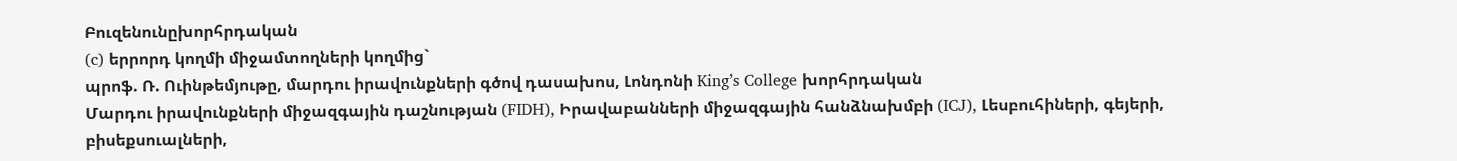Բուզենունըխորհրդական
(c) երրորդ կողմի միջամտողների կողմից`
պրոֆ. Ռ. Ուինթեմյութը, մարդու իրավունքների գծով դասախոս, Լոնդոնի King’s College խորհրդական
Մարդու իրավունքների միջազգային դաշնության (FIDH), Իրավաբանների միջազգային հանձնախմբի (ICJ), Լեսբուհիների, գեյերի, բիսեքսուալների,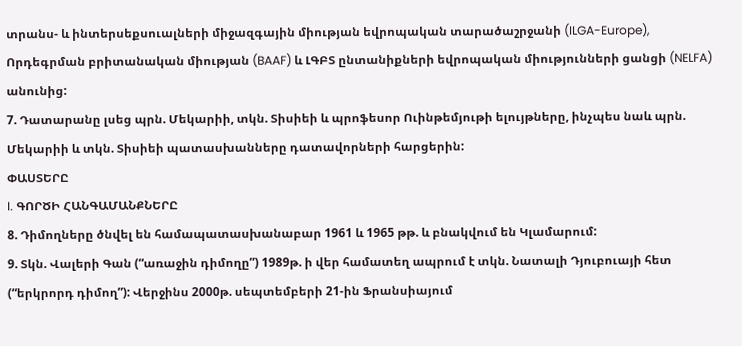տրանս- և ինտերսեքսուալների միջազգային միության եվրոպական տարածաշրջանի (ILGA-Europe), Որդեգրման բրիտանական միության (BAAF) և ԼԳԲՏ ընտանիքների եվրոպական միությունների ցանցի (NELFA) անունից:
7. Դատարանը լսեց պրն. Մեկարիի, տկն. Տիսիեի և պրոֆեսոր Ուինթեմյութի ելույթները, ինչպես նաև պրն. Մեկարիի և տկն. Տիսիեի պատասխանները դատավորների հարցերին:
ՓԱՍՏԵՐԸ
I. ԳՈՐԾԻ ՀԱՆԳԱՄԱՆՔՆԵՐԸ
8. Դիմողները ծնվել են համապատասխանաբար 1961 և 1965 թթ. և բնակվում են Կլամարում:
9. Տկն. Վալերի Գան (“առաջին դիմողը”) 1989թ. ի վեր համատեղ ապրում է տկն. Նատալի Դյուբուայի հետ (“երկրորդ դիմող”): Վերջինս 2000թ. սեպտեմբերի 21-ին Ֆրանսիայում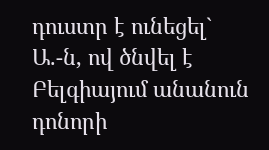դուստր է ունեցել` Ա.-ն, ով ծնվել է Բելգիայում անանուն դոնորի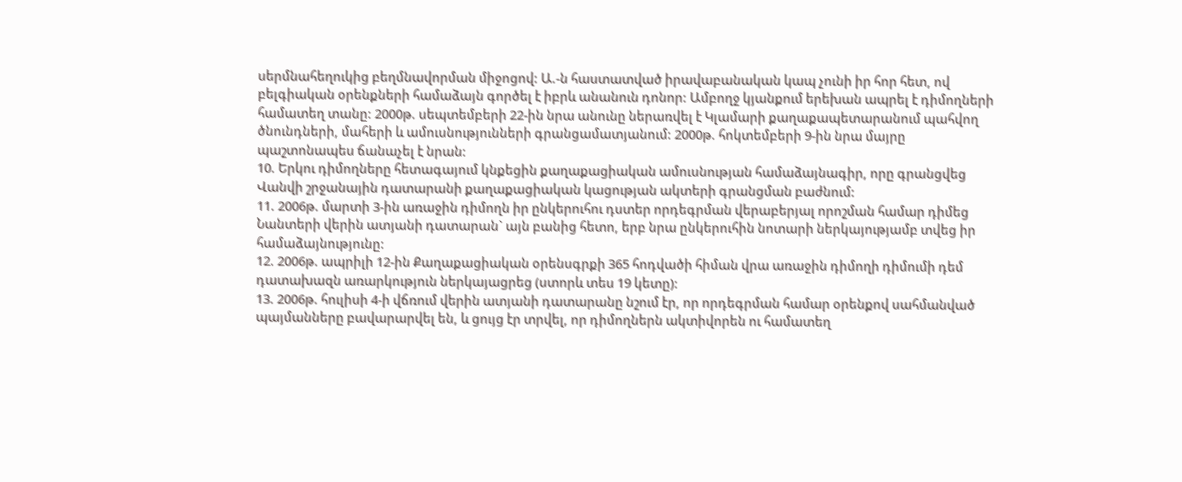սերմնահեղուկից բեղմնավորման միջոցով: Ա.-ն հաստատված իրավաբանական կապ չունի իր հոր հետ, ով բելգիական օրենքների համաձայն գործել է իբրև անանուն դոնոր: Ամբողջ կյանքում երեխան ապրել է դիմողների համատեղ տանը: 2000թ. սեպտեմբերի 22-ին նրա անունը ներառվել է Կլամարի քաղաքապետարանում պահվող ծնունդների, մահերի և ամուսնությունների գրանցամատյանում: 2000թ. հոկտեմբերի 9-ին նրա մայրը պաշտոնապես ճանաչել է նրան:
10. Երկու դիմողները հետագայում կնքեցին քաղաքացիական ամուսնության համաձայնագիր, որը գրանցվեց Վանվի շրջանային դատարանի քաղաքացիական կացության ակտերի գրանցման բաժնում:
11. 2006թ. մարտի 3-ին առաջին դիմողն իր ընկերուհու դստեր որդեգրման վերաբերյալ որոշման համար դիմեց Նանտերի վերին ատյանի դատարան` այն բանից հետո, երբ նրա ընկերուհին նոտարի ներկայությամբ տվեց իր համաձայնությունը:
12. 2006թ. ապրիլի 12-ին Քաղաքացիական օրենսգրքի 365 հոդվածի հիման վրա առաջին դիմողի դիմումի դեմ դատախազն առարկություն ներկայացրեց (ստորև տես 19 կետը):
13. 2006թ. հուլիսի 4-ի վճռում վերին ատյանի դատարանը նշում էր, որ որդեգրման համար օրենքով սահմանված պայմանները բավարարվել են, և ցույց էր տրվել, որ դիմողներն ակտիվորեն ու համատեղ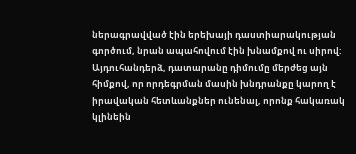ներագրավված էին երեխայի դաստիարակության գործում, նրան ապահովում էին խնամքով ու սիրով: Այդուհանդերձ, դատարանը դիմումը մերժեց այն հիմքով, որ որդեգրման մասին խնդրանքը կարող է իրավական հետևանքներ ունենալ, որոնք հակառակ կլինեին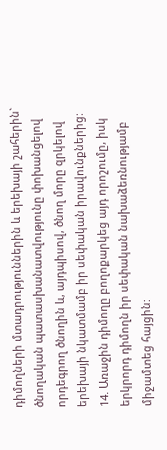դիմողների մտադրություններին և երեխայի շահերին` ծնողական պատասխանատվությունը փոխանցելով որդեգրող ծնողին և, այդպիսով, ծնող մորը զրկելով երեխայի նկատմամբ իր սեփական իրավունքներից:
14. Առաջին դիմողը բողոքարկեց այդ որոշումը, իսկ երկրորդ դիմողն իր սեփական նախաձեռնությամբ միջամտեց հայցին: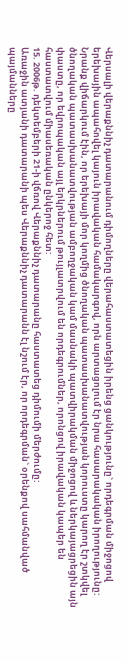Վերսալի վերաքննիչ դատարանում դիմողները վերահաստատեցին իրենց ցանկությունը` որդեգրման միջոցով երեխային ապահովել կայուն իրավական համակարգով, որն արտացոլում էր նրա հասարակական իրողությունը: Նրանք վիճարկում էին, որ երեխայի մոր կողմից ծնողական պատասխանատվության կորուստը կարող էր շտկվել ծնողական պատասխանատվության ամբողջական կամ մասնակի պատվիրակման միջոցով և ներկայացրեցին այն փաստը, որ եվրոպական այլ երկրներում թույլատրվում են որդեգրումներ, որոնցով իրավական կապեր են հաստատվում միասեռական ընկերոջ հետ:
15. 2006թ. դեկտեմբերի 21-ի վճռով Վերաքննիչ դատարանը հաստատեց դիմումի մերժումը:
Առաջին ատյանի դատարանի պես Վերաքննիչ դատարանն էլ նշում էր, որ որդեգրման` օրենքով սահմանված պայմանները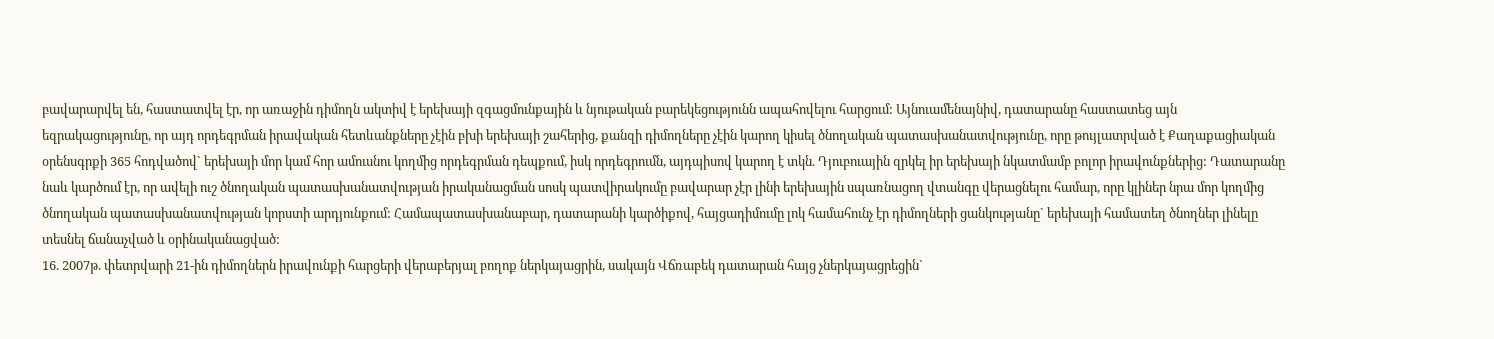բավարարվել են, հաստատվել էր, որ առաջին դիմողն ակտիվ է երեխայի զգացմունքային և նյութական բարեկեցությունն ապահովելու հարցում: Այնուամենայնիվ, դատարանը հաստատեց այն եզրակացությունը, որ այդ որդեգրման իրավական հետևանքները չէին բխի երեխայի շահերից, քանզի դիմողները չէին կարող կիսել ծնողական պատասխանատվությունը, որը թույլատրված է Քաղաքացիական օրենսգրքի 365 հոդվածով` երեխայի մոր կամ հոր ամուսնու կողմից որդեգրման դեպքում, իսկ որդեգրումն, այդպիսով կարող է տկն. Դյուբուային զրկել իր երեխայի նկատմամբ բոլոր իրավունքներից: Դատարանը նաև կարծում էր, որ ավելի ուշ ծնողական պատասխանատվության իրականացման սոսկ պատվիրակումը բավարար չէր լինի երեխային սպառնացող վտանգը վերացնելու համար, որը կլիներ նրա մոր կողմից ծնողական պատասխանատվության կորստի արդյունքում: Համապատասխանաբար, դատարանի կարծիքով, հայցադիմումը լոկ համահունչ էր դիմողների ցանկությանը` երեխայի համատեղ ծնողներ լինելը տեսնել ճանաչված և օրինականացված:
16. 2007թ. փետրվարի 21-ին դիմողներն իրավունքի հարցերի վերաբերյալ բողոք ներկայացրին, սակայն Վճռաբեկ դատարան հայց չներկայացրեցին`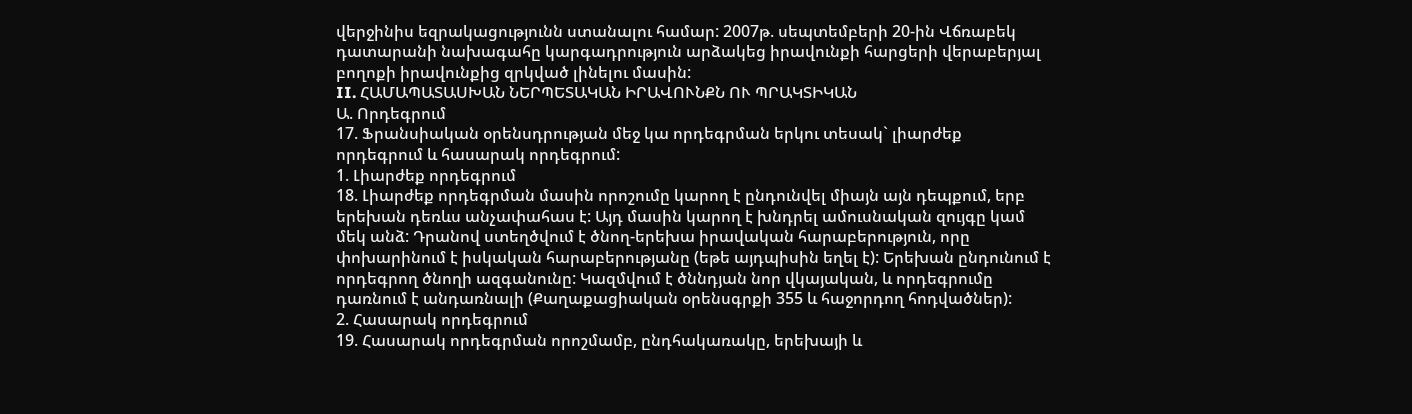վերջինիս եզրակացությունն ստանալու համար: 2007թ. սեպտեմբերի 20-ին Վճռաբեկ դատարանի նախագահը կարգադրություն արձակեց իրավունքի հարցերի վերաբերյալ բողոքի իրավունքից զրկված լինելու մասին:
II. ՀԱՄԱՊԱՏԱՍԽԱՆ ՆԵՐՊԵՏԱԿԱՆ ԻՐԱՎՈՒՆՔՆ ՈՒ ՊՐԱԿՏԻԿԱՆ
Ա. Որդեգրում
17. Ֆրանսիական օրենսդրության մեջ կա որդեգրման երկու տեսակ` լիարժեք որդեգրում և հասարակ որդեգրում:
1. Լիարժեք որդեգրում
18. Լիարժեք որդեգրման մասին որոշումը կարող է ընդունվել միայն այն դեպքում, երբ երեխան դեռևս անչափահաս է: Այդ մասին կարող է խնդրել ամուսնական զույգը կամ մեկ անձ: Դրանով ստեղծվում է ծնող-երեխա իրավական հարաբերություն, որը փոխարինում է իսկական հարաբերությանը (եթե այդպիսին եղել է): Երեխան ընդունում է որդեգրող ծնողի ազգանունը: Կազմվում է ծննդյան նոր վկայական, և որդեգրումը դառնում է անդառնալի (Քաղաքացիական օրենսգրքի 355 և հաջորդող հոդվածներ):
2. Հասարակ որդեգրում
19. Հասարակ որդեգրման որոշմամբ, ընդհակառակը, երեխայի և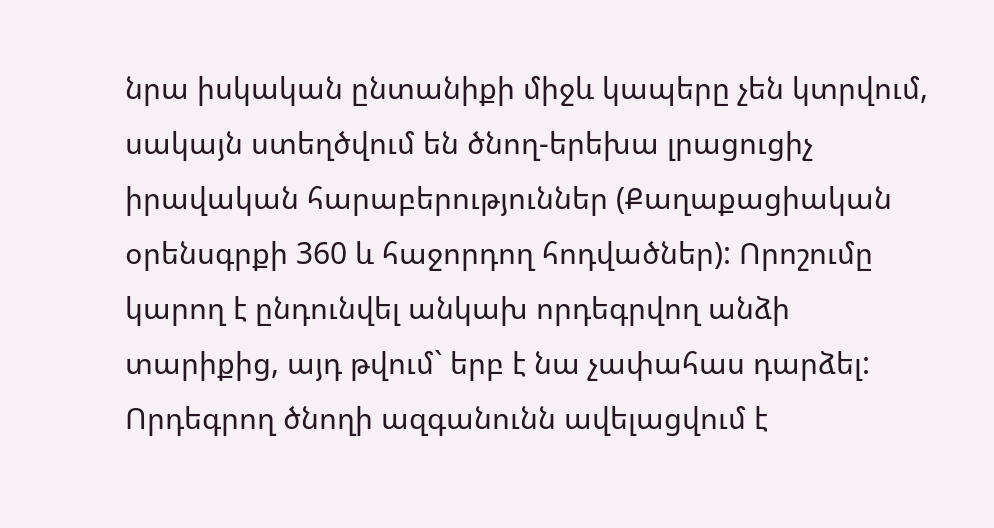նրա իսկական ընտանիքի միջև կապերը չեն կտրվում, սակայն ստեղծվում են ծնող-երեխա լրացուցիչ իրավական հարաբերություններ (Քաղաքացիական օրենսգրքի 360 և հաջորդող հոդվածներ): Որոշումը կարող է ընդունվել անկախ որդեգրվող անձի տարիքից, այդ թվում` երբ է նա չափահաս դարձել: Որդեգրող ծնողի ազգանունն ավելացվում է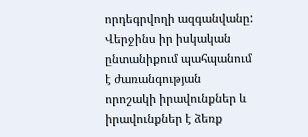որդեգրվողի ազգանվանը: Վերջինս իր իսկական ընտանիքում պահպանում է ժառանգության որոշակի իրավունքներ և իրավունքներ է ձեռք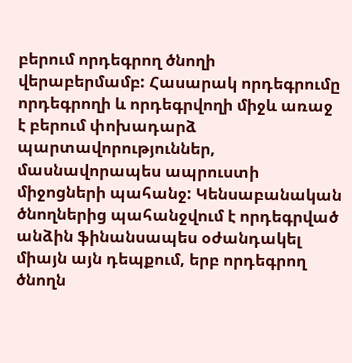բերում որդեգրող ծնողի վերաբերմամբ: Հասարակ որդեգրումը որդեգրողի և որդեգրվողի միջև առաջ է բերում փոխադարձ պարտավորություններ, մասնավորապես ապրուստի միջոցների պահանջ: Կենսաբանական ծնողներից պահանջվում է որդեգրված անձին ֆինանսապես օժանդակել միայն այն դեպքում, երբ որդեգրող ծնողն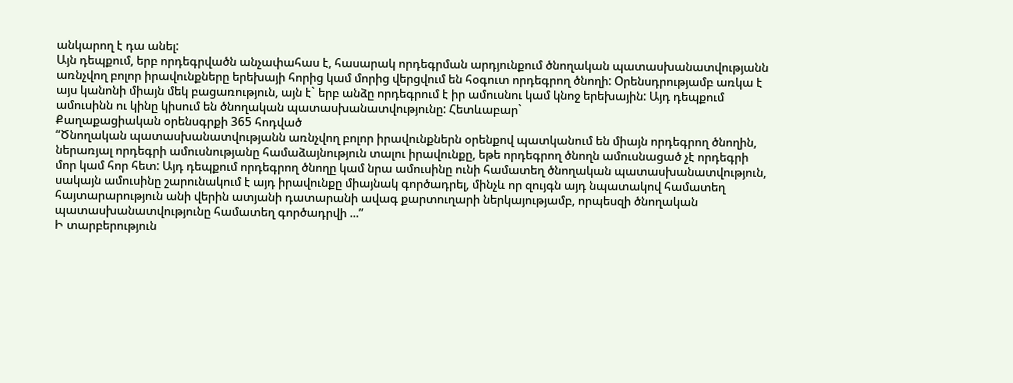անկարող է դա անել:
Այն դեպքում, երբ որդեգրվածն անչափահաս է, հասարակ որդեգրման արդյունքում ծնողական պատասխանատվությանն առնչվող բոլոր իրավունքները երեխայի հորից կամ մորից վերցվում են հօգուտ որդեգրող ծնողի: Օրենսդրությամբ առկա է այս կանոնի միայն մեկ բացառություն, այն է` երբ անձը որդեգրում է իր ամուսնու կամ կնոջ երեխային: Այդ դեպքում ամուսինն ու կինը կիսում են ծնողական պատասխանատվությունը: Հետևաբար`
Քաղաքացիական օրենսգրքի 365 հոդված
“Ծնողական պատասխանատվությանն առնչվող բոլոր իրավունքներն օրենքով պատկանում են միայն որդեգրող ծնողին, ներառյալ որդեգրի ամուսնությանը համաձայնություն տալու իրավունքը, եթե որդեգրող ծնողն ամուսնացած չէ որդեգրի մոր կամ հոր հետ: Այդ դեպքում որդեգրող ծնողը կամ նրա ամուսինը ունի համատեղ ծնողական պատասխանատվություն, սակայն ամուսինը շարունակում է այդ իրավունքը միայնակ գործադրել, մինչև որ զույգն այդ նպատակով համատեղ հայտարարություն անի վերին ատյանի դատարանի ավագ քարտուղարի ներկայությամբ, որպեսզի ծնողական պատասխանատվությունը համատեղ գործադրվի ...”
Ի տարբերություն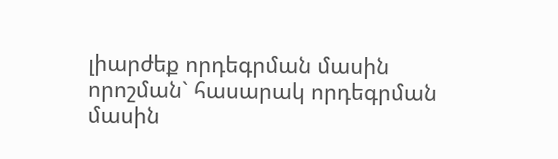լիարժեք որդեգրման մասին որոշման` հասարակ որդեգրման մասին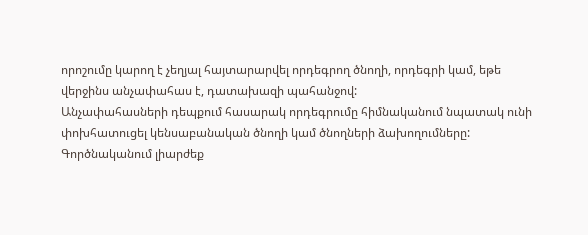որոշումը կարող է չեղյալ հայտարարվել որդեգրող ծնողի, որդեգրի կամ, եթե վերջինս անչափահաս է, դատախազի պահանջով:
Անչափահասների դեպքում հասարակ որդեգրումը հիմնականում նպատակ ունի փոխհատուցել կենսաբանական ծնողի կամ ծնողների ձախողումները: Գործնականում լիարժեք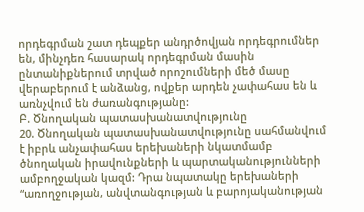որդեգրման շատ դեպքեր անդրծովյան որդեգրումներ են, մինչդեռ հասարակ որդեգրման մասին ընտանիքներում տրված որոշումների մեծ մասը վերաբերում է անձանց, ովքեր արդեն չափահաս են և առնչվում են ժառանգությանը:
Բ. Ծնողական պատասխանատվությունը
20. Ծնողական պատասխանատվությունը սահմանվում է իբրև անչափահաս երեխաների նկատմամբ ծնողական իրավունքների և պարտականությունների ամբողջական կազմ: Դրա նպատակը երեխաների “առողջության, անվտանգության և բարոյականության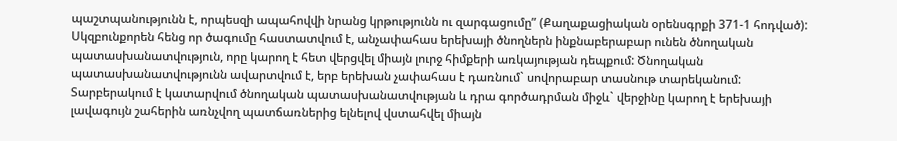պաշտպանությունն է, որպեսզի ապահովվի նրանց կրթությունն ու զարգացումը” (Քաղաքացիական օրենսգրքի 371-1 հոդված): Սկզբունքորեն հենց որ ծագումը հաստատվում է, անչափահաս երեխայի ծնողներն ինքնաբերաբար ունեն ծնողական պատասխանատվություն, որը կարող է հետ վերցվել միայն լուրջ հիմքերի առկայության դեպքում: Ծնողական պատասխանատվությունն ավարտվում է, երբ երեխան չափահաս է դառնում` սովորաբար տասնութ տարեկանում: Տարբերակում է կատարվում ծնողական պատասխանատվության և դրա գործադրման միջև` վերջինը կարող է երեխայի լավագույն շահերին առնչվող պատճառներից ելնելով վստահվել միայն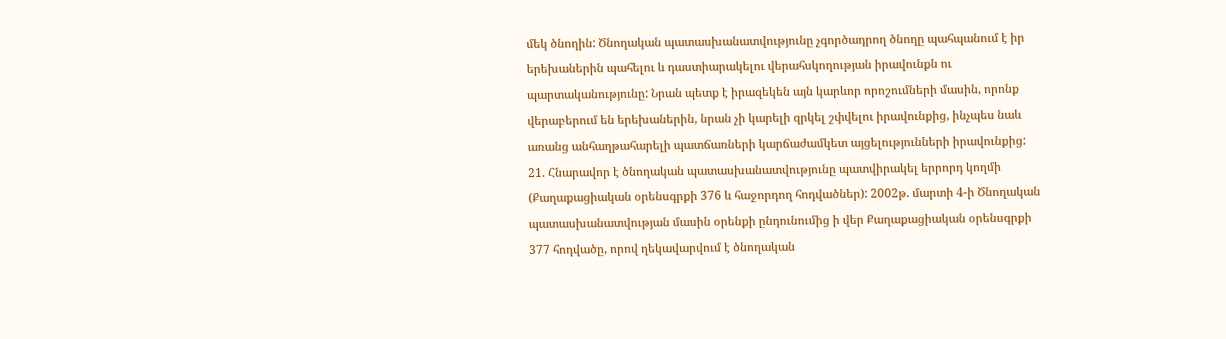մեկ ծնողին: Ծնողական պատասխանատվությունը չգործադրող ծնողը պահպանում է իր երեխաներին պահելու և դաստիարակելու վերահսկողության իրավունքն ու պարտականությունը: Նրան պետք է իրազեկեն այն կարևոր որոշումների մասին, որոնք վերաբերում են երեխաներին, նրան չի կարելի զրկել շփվելու իրավունքից, ինչպես նաև առանց անհաղթահարելի պատճառների կարճաժամկետ այցելությունների իրավունքից:
21. Հնարավոր է ծնողական պատասխանատվությունը պատվիրակել երրորդ կողմի (Քաղաքացիական օրենսգրքի 376 և հաջորդող հոդվածներ): 2002թ. մարտի 4-ի Ծնողական պատասխանատվության մասին օրենքի ընդունումից ի վեր Քաղաքացիական օրենսգրքի 377 հոդվածը, որով ղեկավարվում է ծնողական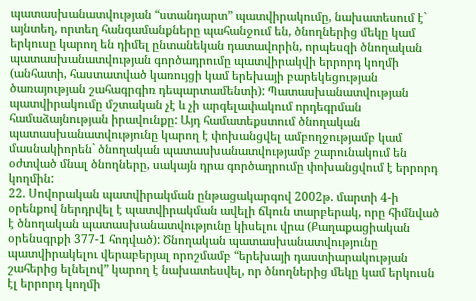պատասխանատվության “ստանդարտ” պատվիրակումը, նախատեսում է` այնտեղ, որտեղ հանգամանքները պահանջում են, ծնողներից մեկը կամ երկուսը կարող են դիմել ընտանեկան դատավորին, որպեսզի ծնողական պատասխանատվության գործադրումը պատվիրակվի երրորդ կողմի (անհատի, հաստատված կառույցի կամ երեխայի բարեկեցության ծառայության շահագրգիռ դեպարտամենտի): Պատասխանատվության պատվիրակումը մշտական չէ և չի արգելափակում որդեգրման համաձայնության իրավունքը: Այդ համատեքստում ծնողական պատասխանատվությունը կարող է փոխանցվել ամբողջությամբ կամ մասնակիորեն` ծնողական պատասխանատվությամբ շարունակում են օժտված մնալ ծնողները, սակայն դրա գործադրումը փոխանցվում է երրորդ կողմին:
22. Սովորական պատվիրակման ընթացակարգով 2002թ. մարտի 4-ի օրենքով ներդրվել է պատվիրակման ավելի ճկուն տարբերակ, որը հիմնված է ծնողական պատասխանատվությունը կիսելու վրա (Քաղաքացիական օրենսգրքի 377-1 հոդված): Ծնողական պատասխանատվությունը պատվիրակելու վերաբերյալ որոշմամբ “երեխայի դաստիարակության շահերից ելնելով” կարող է նախատեսվել, որ ծնողներից մեկը կամ երկուսն էլ երրորդ կողմի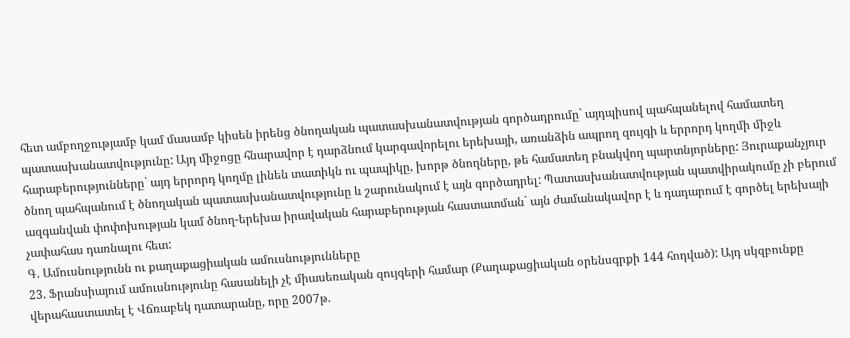հետ ամբողջությամբ կամ մասամբ կիսեն իրենց ծնողական պատասխանատվության գործադրումը` այդպիսով պահպանելով համատեղ պատասխանատվությունը: Այդ միջոցը հնարավոր է դարձնում կարգավորելու երեխայի, առանձին ապրող զույգի և երրորդ կողմի միջև հարաբերությունները` այդ երրորդ կողմը լինեն տատիկն ու պապիկը, խորթ ծնողները, թե համատեղ բնակվող պարտնյորները: Յուրաքանչյուր ծնող պահպանում է ծնողական պատասխանատվությունը և շարունակում է այն գործադրել: Պատասխանատվության պատվիրակումը չի բերում ազգանվան փոփոխության կամ ծնող-երեխա իրավական հարաբերության հաստատման` այն ժամանակավոր է և դադարում է գործել երեխայի չափահաս դառնալու հետ:
Գ. Ամուսնությունն ու քաղաքացիական ամուսնությունները
23. Ֆրանսիայում ամուսնությունը հասանելի չէ միասեռական զույգերի համար (Քաղաքացիական օրենսգրքի 144 հոդված): Այդ սկզբունքը վերահաստատել է Վճռաբեկ դատարանը, որը 2007թ.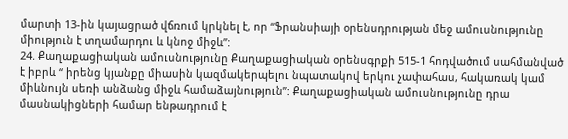մարտի 13-ին կայացրած վճռում կրկնել է, որ “Ֆրանսիայի օրենսդրության մեջ ամուսնությունը միություն է տղամարդու և կնոջ միջև”:
24. Քաղաքացիական ամուսնությունը Քաղաքացիական օրենսգրքի 515-1 հոդվածում սահմանված է իբրև “ իրենց կյանքը միասին կազմակերպելու նպատակով երկու չափահաս, հակառակ կամ միևնույն սեռի անձանց միջև համաձայնություն”: Քաղաքացիական ամուսնությունը դրա մասնակիցների համար ենթադրում է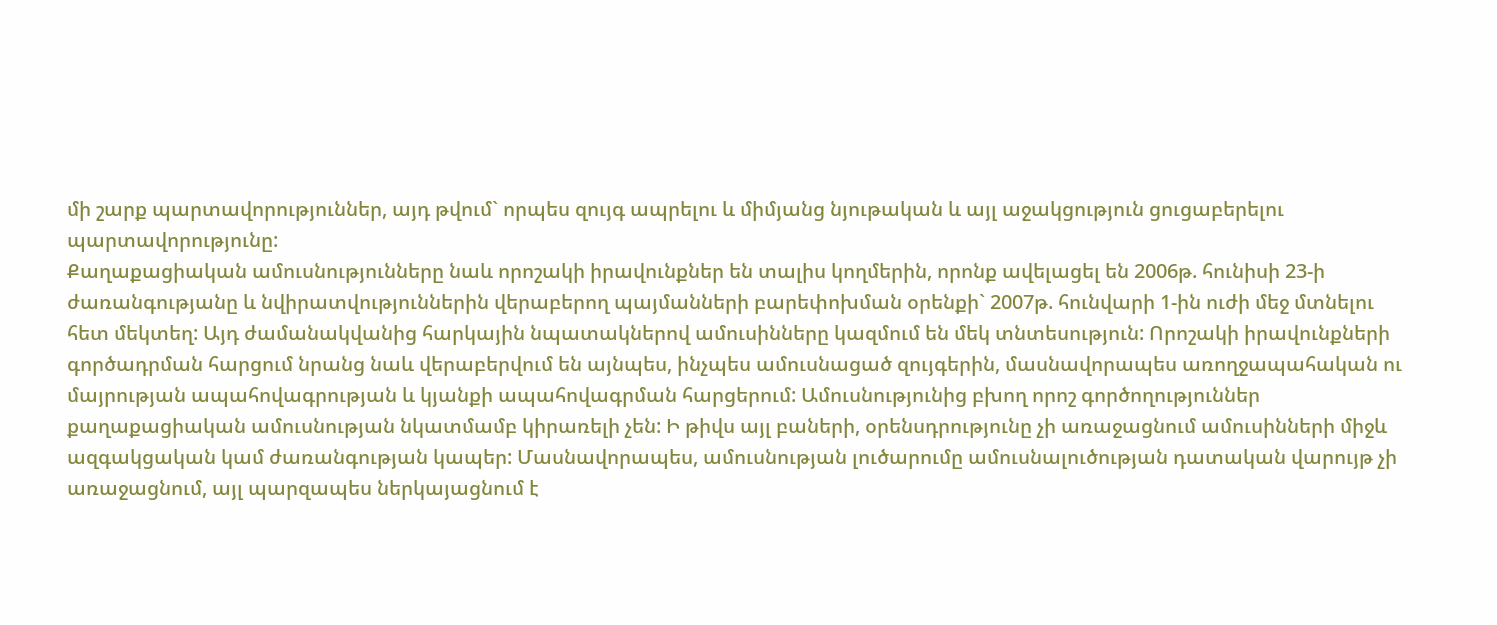մի շարք պարտավորություններ, այդ թվում` որպես զույգ ապրելու և միմյանց նյութական և այլ աջակցություն ցուցաբերելու պարտավորությունը:
Քաղաքացիական ամուսնությունները նաև որոշակի իրավունքներ են տալիս կողմերին, որոնք ավելացել են 2006թ. հունիսի 23-ի ժառանգությանը և նվիրատվություններին վերաբերող պայմանների բարեփոխման օրենքի` 2007թ. հունվարի 1-ին ուժի մեջ մտնելու հետ մեկտեղ: Այդ ժամանակվանից հարկային նպատակներով ամուսինները կազմում են մեկ տնտեսություն: Որոշակի իրավունքների գործադրման հարցում նրանց նաև վերաբերվում են այնպես, ինչպես ամուսնացած զույգերին, մասնավորապես առողջապահական ու մայրության ապահովագրության և կյանքի ապահովագրման հարցերում: Ամուսնությունից բխող որոշ գործողություններ քաղաքացիական ամուսնության նկատմամբ կիրառելի չեն: Ի թիվս այլ բաների, օրենսդրությունը չի առաջացնում ամուսինների միջև ազգակցական կամ ժառանգության կապեր: Մասնավորապես, ամուսնության լուծարումը ամուսնալուծության դատական վարույթ չի առաջացնում, այլ պարզապես ներկայացնում է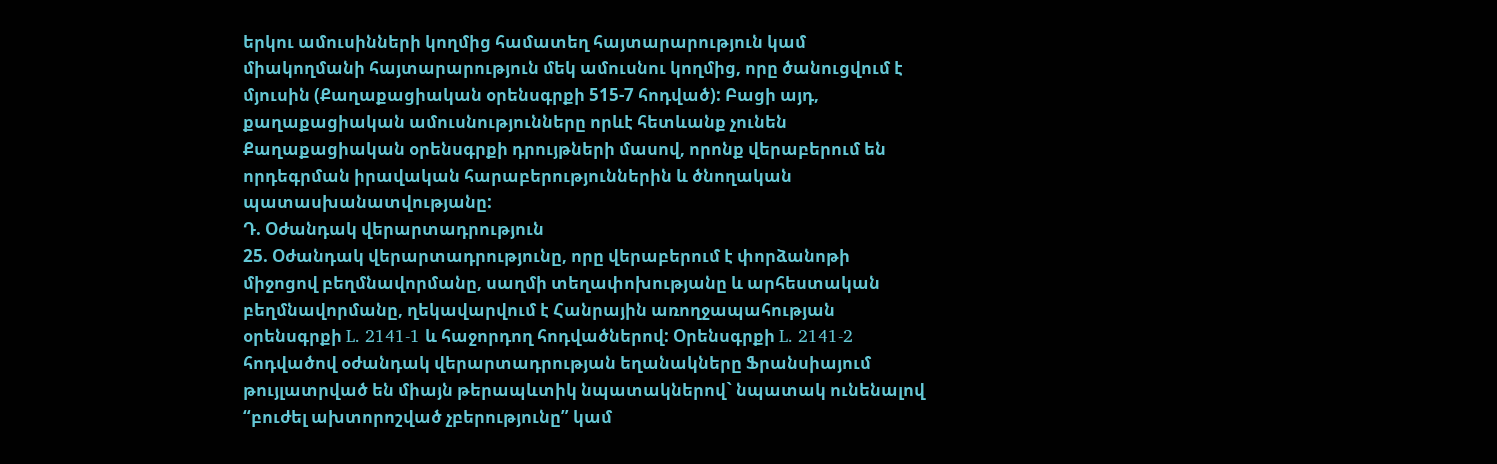երկու ամուսինների կողմից համատեղ հայտարարություն կամ միակողմանի հայտարարություն մեկ ամուսնու կողմից, որը ծանուցվում է մյուսին (Քաղաքացիական օրենսգրքի 515‑7 հոդված): Բացի այդ, քաղաքացիական ամուսնությունները որևէ հետևանք չունեն Քաղաքացիական օրենսգրքի դրույթների մասով, որոնք վերաբերում են որդեգրման իրավական հարաբերություններին և ծնողական պատասխանատվությանը:
Դ. Օժանդակ վերարտադրություն
25. Օժանդակ վերարտադրությունը, որը վերաբերում է փորձանոթի միջոցով բեղմնավորմանը, սաղմի տեղափոխությանը և արհեստական բեղմնավորմանը, ղեկավարվում է Հանրային առողջապահության օրենսգրքի L. 2141-1 և հաջորդող հոդվածներով: Օրենսգրքի L. 2141‑2 հոդվածով օժանդակ վերարտադրության եղանակները Ֆրանսիայում թույլատրված են միայն թերապևտիկ նպատակներով` նպատակ ունենալով “բուժել ախտորոշված չբերությունը” կամ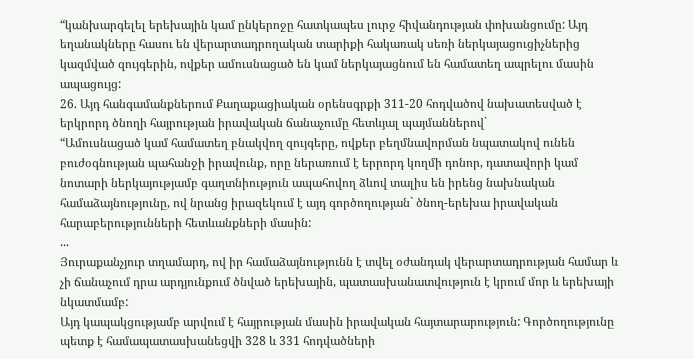“կանխարգելել երեխային կամ ընկերոջը հատկապես լուրջ հիվանդության փոխանցումը: Այդ եղանակները հասու են վերարտադրողական տարիքի հակառակ սեռի ներկայացուցիչներից կազմված զույգերին, ովքեր ամուսնացած են կամ ներկայացնում են համատեղ ապրելու մասին ապացույց:
26. Այդ հանգամանքներում Քաղաքացիական օրենսգրքի 311-20 հոդվածով նախատեսված է երկրորդ ծնողի հայրության իրավական ճանաչումը հետևյալ պայմաններով`
“Ամուսնացած կամ համատեղ բնակվող զույգերը, ովքեր բեղմնավորման նպատակով ունեն բուժօգնության պահանջի իրավունք, որը ներառում է երրորդ կողմի դոնոր, դատավորի կամ նոտարի ներկայությամբ գաղտնիություն ապահովող ձևով տալիս են իրենց նախնական համաձայնությունը, ով նրանց իրազեկում է այդ գործողության` ծնող-երեխա իրավական հարաբերությունների հետևանքների մասին:
...
Յուրաքանչյուր տղամարդ, ով իր համաձայնությունն է տվել օժանդակ վերարտադրության համար և չի ճանաչում դրա արդյունքում ծնված երեխային, պատասխանատվություն է կրում մոր և երեխայի նկատմամբ:
Այդ կապակցությամբ արվում է հայրության մասին իրավական հայտարարություն: Գործողությունը պետք է համապատասխանեցվի 328 և 331 հոդվածների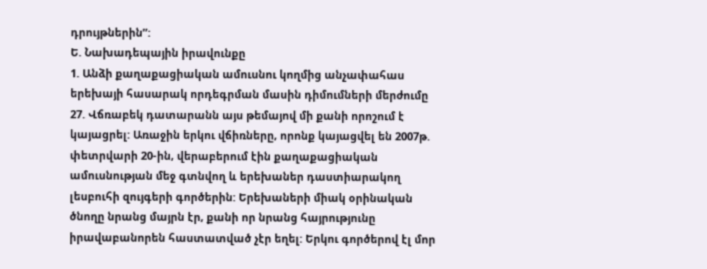դրույթներին”:
Ե. Նախադեպային իրավունքը
1. Անձի քաղաքացիական ամուսնու կողմից անչափահաս երեխայի հասարակ որդեգրման մասին դիմումների մերժումը
27. Վճռաբեկ դատարանն այս թեմայով մի քանի որոշում է կայացրել: Առաջին երկու վճիռները, որոնք կայացվել են 2007թ. փետրվարի 20-ին, վերաբերում էին քաղաքացիական ամուսնության մեջ գտնվող և երեխաներ դաստիարակող լեսբուհի զույգերի գործերին: Երեխաների միակ օրինական ծնողը նրանց մայրն էր, քանի որ նրանց հայրությունը իրավաբանորեն հաստատված չէր եղել: Երկու գործերով էլ մոր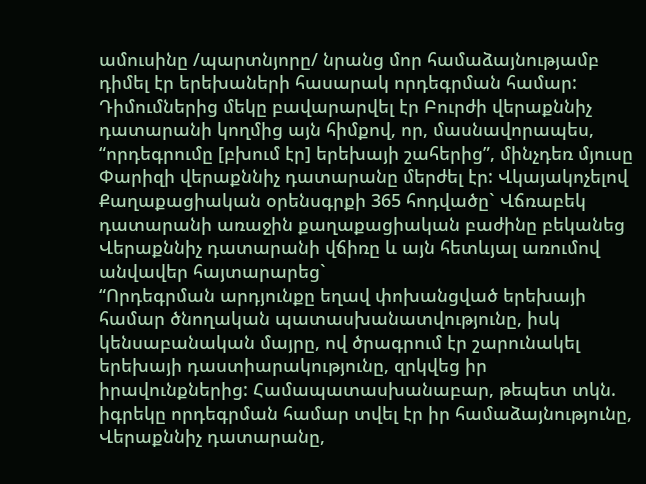ամուսինը /պարտնյորը/ նրանց մոր համաձայնությամբ դիմել էր երեխաների հասարակ որդեգրման համար: Դիմումներից մեկը բավարարվել էր Բուրժի վերաքննիչ դատարանի կողմից այն հիմքով, որ, մասնավորապես, “որդեգրումը [բխում էր] երեխայի շահերից”, մինչդեռ մյուսը Փարիզի վերաքննիչ դատարանը մերժել էր: Վկայակոչելով Քաղաքացիական օրենսգրքի 365 հոդվածը` Վճռաբեկ դատարանի առաջին քաղաքացիական բաժինը բեկանեց Վերաքննիչ դատարանի վճիռը և այն հետևյալ առումով անվավեր հայտարարեց`
“Որդեգրման արդյունքը եղավ փոխանցված երեխայի համար ծնողական պատասխանատվությունը, իսկ կենսաբանական մայրը, ով ծրագրում էր շարունակել երեխայի դաստիարակությունը, զրկվեց իր իրավունքներից: Համապատասխանաբար, թեպետ տկն. իգրեկը որդեգրման համար տվել էր իր համաձայնությունը, Վերաքննիչ դատարանը,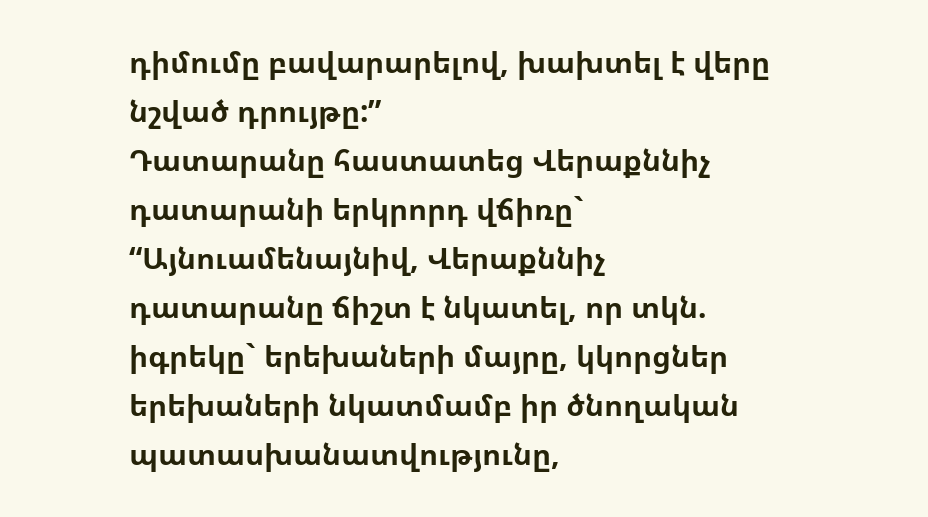դիմումը բավարարելով, խախտել է վերը նշված դրույթը:”
Դատարանը հաստատեց Վերաքննիչ դատարանի երկրորդ վճիռը`
“Այնուամենայնիվ, Վերաքննիչ դատարանը ճիշտ է նկատել, որ տկն. իգրեկը` երեխաների մայրը, կկորցներ երեխաների նկատմամբ իր ծնողական պատասխանատվությունը,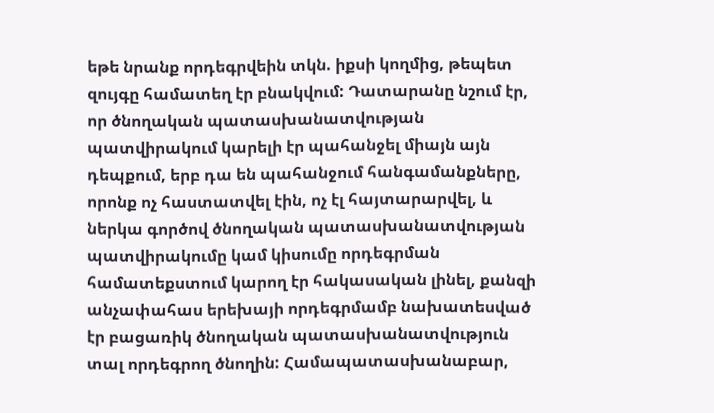եթե նրանք որդեգրվեին տկն. իքսի կողմից, թեպետ զույգը համատեղ էր բնակվում: Դատարանը նշում էր, որ ծնողական պատասխանատվության պատվիրակում կարելի էր պահանջել միայն այն դեպքում, երբ դա են պահանջում հանգամանքները, որոնք ոչ հաստատվել էին, ոչ էլ հայտարարվել, և ներկա գործով ծնողական պատասխանատվության պատվիրակումը կամ կիսումը որդեգրման համատեքստում կարող էր հակասական լինել, քանզի անչափահաս երեխայի որդեգրմամբ նախատեսված էր բացառիկ ծնողական պատասխանատվություն տալ որդեգրող ծնողին: Համապատասխանաբար,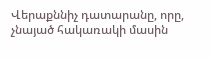Վերաքննիչ դատարանը, որը, չնայած հակառակի մասին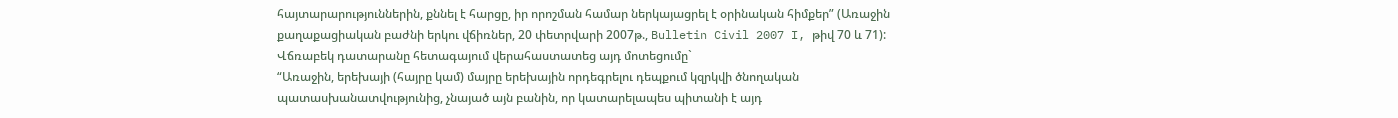հայտարարություններին, քննել է հարցը, իր որոշման համար ներկայացրել է օրինական հիմքեր” (Առաջին քաղաքացիական բաժնի երկու վճիռներ, 20 փետրվարի 2007թ., Bulletin Civil 2007 I, թիվ 70 և 71):
Վճռաբեկ դատարանը հետագայում վերահաստատեց այդ մոտեցումը`
“Առաջին, երեխայի (հայրը կամ) մայրը երեխային որդեգրելու դեպքում կզրկվի ծնողական պատասխանատվությունից, չնայած այն բանին, որ կատարելապես պիտանի է այդ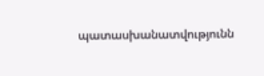պատասխանատվությունն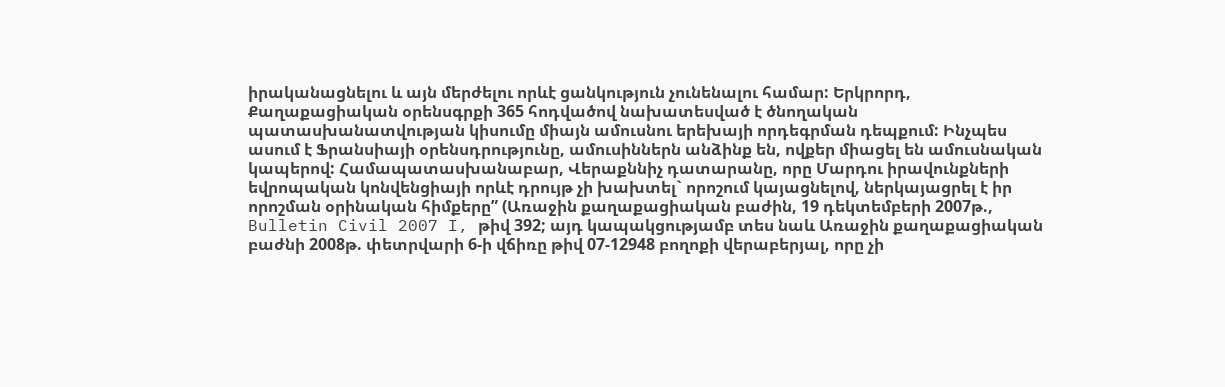իրականացնելու և այն մերժելու որևէ ցանկություն չունենալու համար: Երկրորդ, Քաղաքացիական օրենսգրքի 365 հոդվածով նախատեսված է ծնողական պատասխանատվության կիսումը միայն ամուսնու երեխայի որդեգրման դեպքում: Ինչպես ասում է Ֆրանսիայի օրենսդրությունը, ամուսիններն անձինք են, ովքեր միացել են ամուսնական կապերով: Համապատասխանաբար, Վերաքննիչ դատարանը, որը Մարդու իրավունքների եվրոպական կոնվենցիայի որևէ դրույթ չի խախտել` որոշում կայացնելով, ներկայացրել է իր որոշման օրինական հիմքերը” (Առաջին քաղաքացիական բաժին, 19 դեկտեմբերի 2007թ., Bulletin Civil 2007 I, թիվ 392; այդ կապակցությամբ տես նաև Առաջին քաղաքացիական բաժնի 2008թ. փետրվարի 6-ի վճիռը թիվ 07‑12948 բողոքի վերաբերյալ, որը չի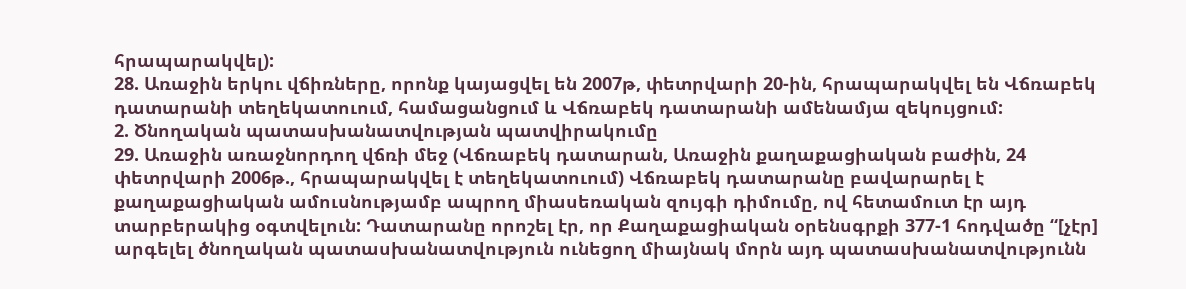հրապարակվել):
28. Առաջին երկու վճիռները, որոնք կայացվել են 2007թ, փետրվարի 20-ին, հրապարակվել են Վճռաբեկ դատարանի տեղեկատուում, համացանցում և Վճռաբեկ դատարանի ամենամյա զեկույցում:
2. Ծնողական պատասխանատվության պատվիրակումը
29. Առաջին առաջնորդող վճռի մեջ (Վճռաբեկ դատարան, Առաջին քաղաքացիական բաժին, 24 փետրվարի 2006թ., հրապարակվել է տեղեկատուում) Վճռաբեկ դատարանը բավարարել է քաղաքացիական ամուսնությամբ ապրող միասեռական զույգի դիմումը, ով հետամուտ էր այդ տարբերակից օգտվելուն: Դատարանը որոշել էր, որ Քաղաքացիական օրենսգրքի 377-1 հոդվածը “[չէր] արգելել ծնողական պատասխանատվություն ունեցող միայնակ մորն այդ պատասխանատվությունն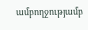ամբողջությամբ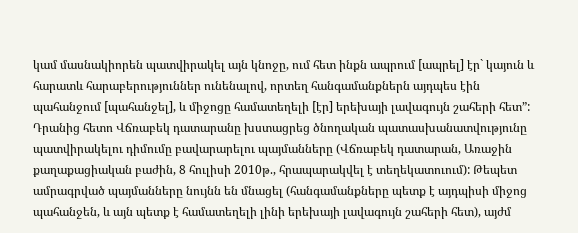կամ մասնակիորեն պատվիրակել այն կնոջը, ում հետ ինքն ապրում [ապրել] էր` կայուն և հարատև հարաբերություններ ունենալով, որտեղ հանգամանքներն այդպես էին պահանջում [պահանջել], և միջոցը համատեղելի [էր] երեխայի լավագույն շահերի հետ”: Դրանից հետո Վճռաբեկ դատարանը խստացրեց ծնողական պատասխանատվությունը պատվիրակելու դիմումը բավարարելու պայմանները (Վճռաբեկ դատարան, Առաջին քաղաքացիական բաժին, 8 հուլիսի 2010թ., հրապարակվել է տեղեկատուում): Թեպետ ամրագրված պայմանները նույնն են մնացել (հանգամանքները պետք է այդպիսի միջոց պահանջեն, և այն պետք է համատեղելի լինի երեխայի լավագույն շահերի հետ), այժմ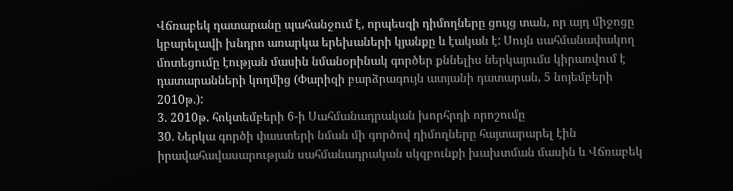Վճռաբեկ դատարանը պահանջում է, որպեսզի դիմողները ցույց տան, որ այդ միջոցը կբարելավի խնդրո առարկա երեխաների կյանքը և էական է: Սույն սահմանափակող մոտեցումը էության մասին նմանօրինակ գործեր քննելիս ներկայումս կիրառվում է դատարանների կողմից (Փարիզի բարձրագույն ատյանի դատարան, 5 նոյեմբերի 2010թ.):
3. 2010թ. հոկտեմբերի 6-ի Սահմանադրական խորհրդի որոշումը
30. Ներկա գործի փաստերի նման մի գործով դիմողները հայտարարել էին իրավահավասարության սահմանադրական սկզբունքի խախտման մասին և Վճռաբեկ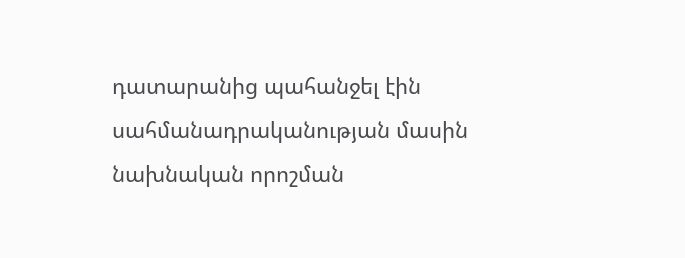դատարանից պահանջել էին սահմանադրականության մասին նախնական որոշման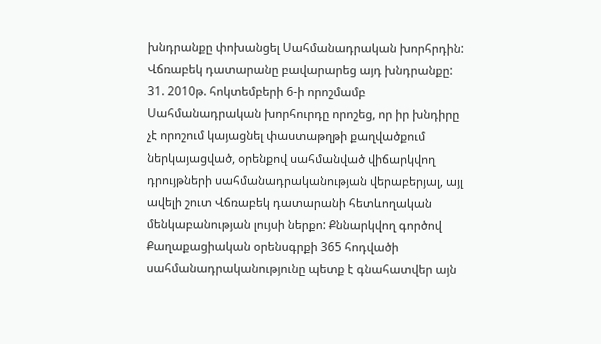խնդրանքը փոխանցել Սահմանադրական խորհրդին: Վճռաբեկ դատարանը բավարարեց այդ խնդրանքը:
31. 2010թ. հոկտեմբերի 6-ի որոշմամբ Սահմանադրական խորհուրդը որոշեց, որ իր խնդիրը չէ որոշում կայացնել փաստաթղթի քաղվածքում ներկայացված, օրենքով սահմանված վիճարկվող դրույթների սահմանադրականության վերաբերյալ, այլ ավելի շուտ Վճռաբեկ դատարանի հետևողական մենկաբանության լույսի ներքո: Քննարկվող գործով Քաղաքացիական օրենսգրքի 365 հոդվածի սահմանադրականությունը պետք է գնահատվեր այն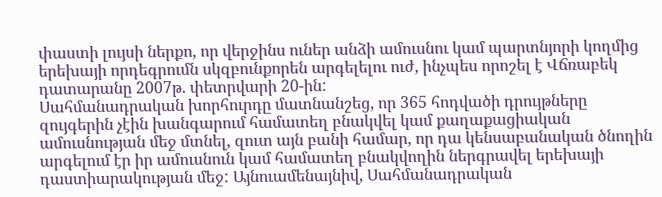փաստի լույսի ներքո, որ վերջինս ուներ անձի ամուսնու կամ պարտնյորի կողմից երեխայի որդեգրումն սկզբունքորեն արգելելու ուժ, ինչպես որոշել է Վճռաբեկ դատարանը 2007թ. փետրվարի 20-ին:
Սահմանադրական խորհուրդը մատնանշեց, որ 365 հոդվածի դրույթները զույգերին չէին խանգարում համատեղ բնակվել կամ քաղաքացիական ամուսնության մեջ մտնել, զուտ այն բանի համար, որ դա կենսաբանական ծնողին արգելում էր իր ամուսնուն կամ համատեղ բնակվողին ներգրավել երեխայի դաստիարակության մեջ: Այնուամենայնիվ, Սահմանադրական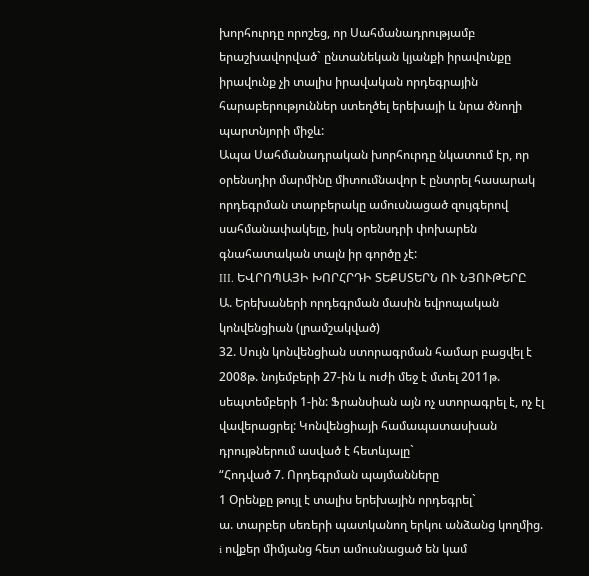խորհուրդը որոշեց, որ Սահմանադրությամբ երաշխավորված` ընտանեկան կյանքի իրավունքը իրավունք չի տալիս իրավական որդեգրային հարաբերություններ ստեղծել երեխայի և նրա ծնողի պարտնյորի միջև:
Ապա Սահմանադրական խորհուրդը նկատում էր, որ օրենսդիր մարմինը միտումնավոր է ընտրել հասարակ որդեգրման տարբերակը ամուսնացած զույգերով սահմանափակելը, իսկ օրենսդրի փոխարեն գնահատական տալն իր գործը չէ:
III. ԵՎՐՈՊԱՅԻ ԽՈՐՀՐԴԻ ՏԵՔՍՏԵՐՆ ՈՒ ՆՅՈՒԹԵՐԸ
Ա. Երեխաների որդեգրման մասին եվրոպական կոնվենցիան (լրամշակված)
32. Սույն կոնվենցիան ստորագրման համար բացվել է 2008թ. նոյեմբերի 27-ին և ուժի մեջ է մտել 2011թ. սեպտեմբերի 1-ին: Ֆրանսիան այն ոչ ստորագրել է, ոչ էլ վավերացրել: Կոնվենցիայի համապատասխան դրույթներում ասված է հետևյալը`
“Հոդված 7. Որդեգրման պայմանները
1 Օրենքը թույլ է տալիս երեխային որդեգրել`
ա. տարբեր սեռերի պատկանող երկու անձանց կողմից.
i ովքեր միմյանց հետ ամուսնացած են կամ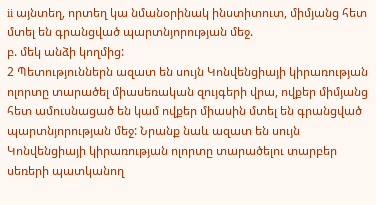ii այնտեղ, որտեղ կա նմանօրինակ ինստիտուտ, միմյանց հետ մտել են գրանցված պարտնյորության մեջ.
բ. մեկ անձի կողմից:
2 Պետություններն ազատ են սույն Կոնվենցիայի կիրառության ոլորտը տարածել միասեռական զույգերի վրա, ովքեր միմյանց հետ ամուսնացած են կամ ովքեր միասին մտել են գրանցված պարտնյորության մեջ: Նրանք նաև ազատ են սույն Կոնվենցիայի կիրառության ոլորտը տարածելու տարբեր սեռերի պատկանող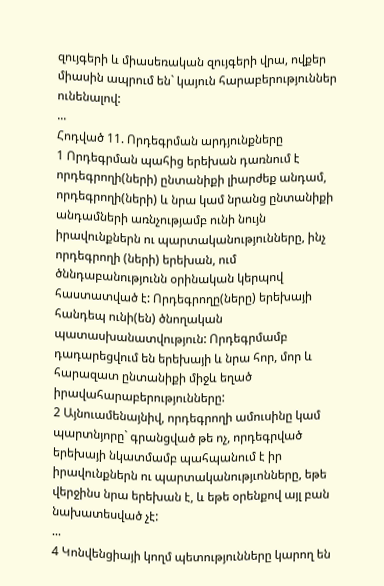զույգերի և միասեռական զույգերի վրա, ովքեր միասին ապրում են` կայուն հարաբերություններ ունենալով:
...
Հոդված 11. Որդեգրման արդյունքները
1 Որդեգրման պահից երեխան դառնում է որդեգրողի(ների) ընտանիքի լիարժեք անդամ, որդեգրողի(ների) և նրա կամ նրանց ընտանիքի անդամների առնչությամբ ունի նույն իրավունքներն ու պարտականությունները, ինչ որդեգրողի (ների) երեխան, ում ծննդաբանությունն օրինական կերպով հաստատված է: Որդեգրողը(ները) երեխայի հանդեպ ունի(են) ծնողական պատասխանատվություն: Որդեգրմամբ դադարեցվում են երեխայի և նրա հոր, մոր և հարազատ ընտանիքի միջև եղած իրավահարաբերությունները:
2 Այնուամենայնիվ, որդեգրողի ամուսինը կամ պարտնյորը` գրանցված թե ոչ, որդեգրված երեխայի նկատմամբ պահպանում է իր իրավունքներն ու պարտականությւոնները, եթե վերջինս նրա երեխան է, և եթե օրենքով այլ բան նախատեսված չէ:
...
4 Կոնվենցիայի կողմ պետությունները կարող են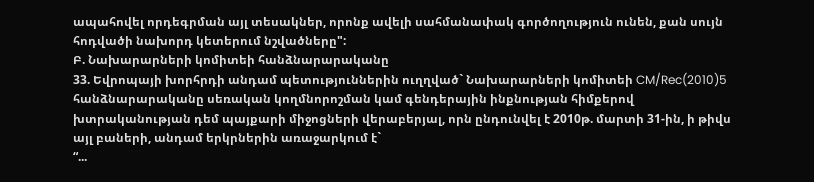ապահովել որդեգրման այլ տեսակներ, որոնք ավելի սահմանափակ գործողություն ունեն, քան սույն հոդվածի նախորդ կետերում նշվածները":
Բ. Նախարարների կոմիտեի հանձնարարականը
33. Եվրոպայի խորհրդի անդամ պետություններին ուղղված` Նախարարների կոմիտեի CM/Rec(2010)5 հանձնարարականը սեռական կողմնորոշման կամ գենդերային ինքնության հիմքերով խտրականության դեմ պայքարի միջոցների վերաբերյալ, որն ընդունվել է 2010թ. մարտի 31-ին, ի թիվս այլ բաների, անդամ երկրներին առաջարկում է`
“...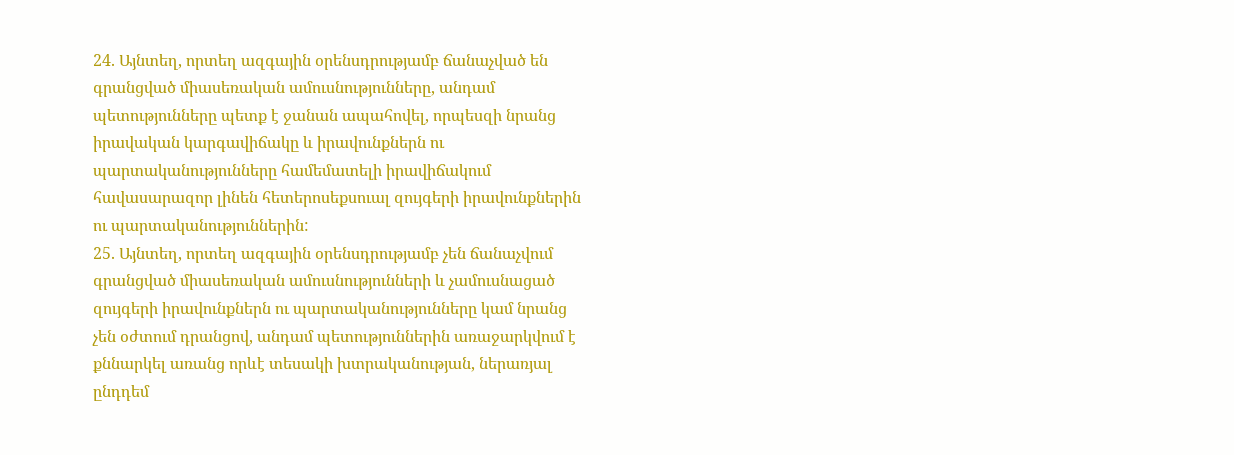24. Այնտեղ, որտեղ ազգային օրենսդրությամբ ճանաչված են գրանցված միասեռական ամուսնությունները, անդամ պետությունները պետք է ջանան ապահովել, որպեսզի նրանց իրավական կարգավիճակը և իրավունքներն ու պարտականությունները համեմատելի իրավիճակում հավասարազոր լինեն հետերոսեքսուալ զույգերի իրավունքներին ու պարտականություններին:
25. Այնտեղ, որտեղ ազգային օրենսդրությամբ չեն ճանաչվում գրանցված միասեռական ամուսնությունների և չամուսնացած զույգերի իրավունքներն ու պարտականությունները կամ նրանց չեն օժտում դրանցով, անդամ պետություններին առաջարկվում է քննարկել առանց որևէ տեսակի խտրականության, ներառյալ ընդդեմ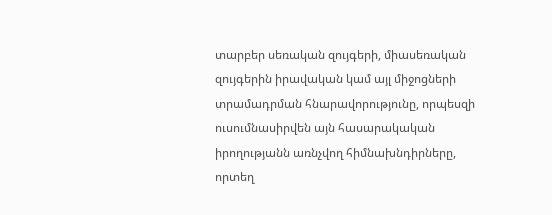տարբեր սեռական զույգերի, միասեռական զույգերին իրավական կամ այլ միջոցների տրամադրման հնարավորությունը, որպեսզի ուսումնասիրվեն այն հասարակական իրողությանն առնչվող հիմնախնդիրները, որտեղ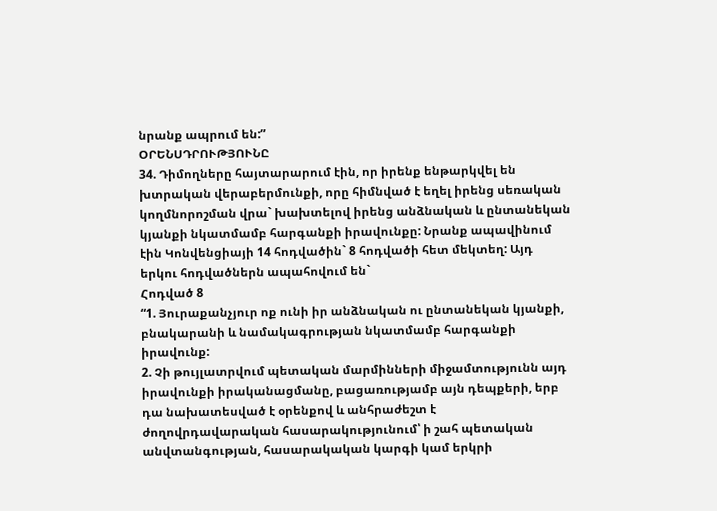նրանք ապրում են:”
ՕՐԵՆՍԴՐՈՒԹՅՈՒՆԸ
34. Դիմողները հայտարարում էին, որ իրենք ենթարկվել են խտրական վերաբերմունքի, որը հիմնված է եղել իրենց սեռական կողմնորոշման վրա` խախտելով իրենց անձնական և ընտանեկան կյանքի նկատմամբ հարգանքի իրավունքը: Նրանք ապավինում էին Կոնվենցիայի 14 հոդվածին` 8 հոդվածի հետ մեկտեղ: Այդ երկու հոդվածներն ապահովում են`
Հոդված 8
“1. Յուրաքանչյուր ոք ունի իր անձնական ու ընտանեկան կյանքի, բնակարանի և նամակագրության նկատմամբ հարգանքի իրավունք:
2. Չի թույլատրվում պետական մարմինների միջամտությունն այդ իրավունքի իրականացմանը, բացառությամբ այն դեպքերի, երբ դա նախատեսված է օրենքով և անհրաժեշտ է ժողովրդավարական հասարակությունում՝ ի շահ պետական անվտանգության, հասարակական կարգի կամ երկրի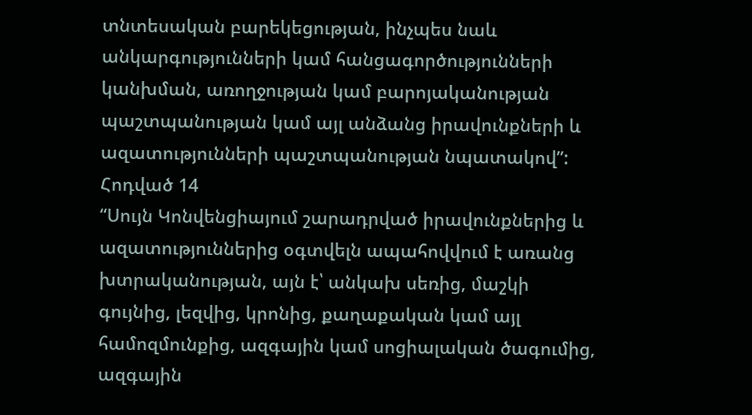տնտեսական բարեկեցության, ինչպես նաև անկարգությունների կամ հանցագործությունների կանխման, առողջության կամ բարոյականության պաշտպանության կամ այլ անձանց իրավունքների և ազատությունների պաշտպանության նպատակով”:
Հոդված 14
“Սույն Կոնվենցիայում շարադրված իրավունքներից և ազատություններից օգտվելն ապահովվում է առանց խտրականության, այն է՝ անկախ սեռից, մաշկի գույնից, լեզվից, կրոնից, քաղաքական կամ այլ համոզմունքից, ազգային կամ սոցիալական ծագումից, ազգային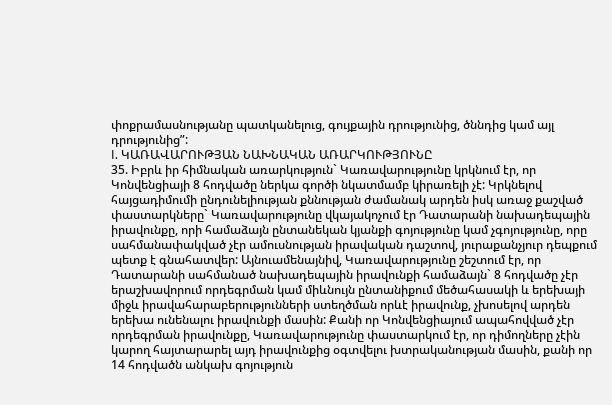փոքրամասնությանը պատկանելուց, գույքային դրությունից, ծննդից կամ այլ դրությունից”:
I. ԿԱՌԱՎԱՐՈՒԹՅԱՆ ՆԱԽՆԱԿԱՆ ԱՌԱՐԿՈՒԹՅՈՒՆԸ
35. Իբրև իր հիմնական առարկություն` Կառավարությունը կրկնում էր, որ Կոնվենցիայի 8 հոդվածը ներկա գործի նկատմամբ կիրառելի չէ: Կրկնելով հայցադիմումի ընդունելիության քննության ժամանակ արդեն իսկ առաջ քաշված փաստարկները` Կառավարությունը վկայակոչում էր Դատարանի նախադեպային իրավունքը, որի համաձայն ընտանեկան կյանքի գոյությունը կամ չգոյությունը, որը սահմանափակված չէր ամուսնության իրավական դաշտով, յուրաքանչյուր դեպքում պետք է գնահատվեր: Այնուամենայնիվ, Կառավարությունը շեշտում էր, որ Դատարանի սահմանած նախադեպային իրավունքի համաձայն` 8 հոդվածը չէր երաշխավորում որդեգրման կամ միևնույն ընտանիքում մեծահասակի և երեխայի միջև իրավահարաբերությունների ստեղծման որևէ իրավունք, չխոսելով արդեն երեխա ունենալու իրավունքի մասին: Քանի որ Կոնվենցիայում ապահովված չէր որդեգրման իրավունքը, Կառավարությունը փաստարկում էր, որ դիմողները չէին կարող հայտարարել այդ իրավունքից օգտվելու խտրականության մասին, քանի որ 14 հոդվածն անկախ գոյություն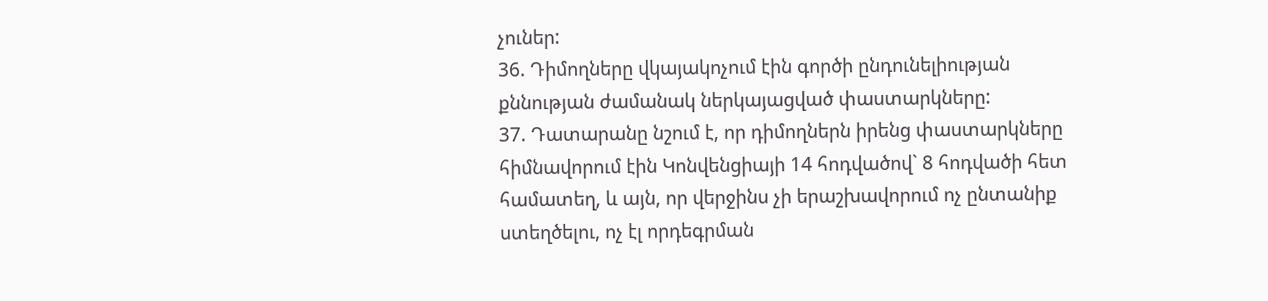չուներ:
36. Դիմողները վկայակոչում էին գործի ընդունելիության քննության ժամանակ ներկայացված փաստարկները:
37. Դատարանը նշում է, որ դիմողներն իրենց փաստարկները հիմնավորում էին Կոնվենցիայի 14 հոդվածով` 8 հոդվածի հետ համատեղ, և այն, որ վերջինս չի երաշխավորում ոչ ընտանիք ստեղծելու, ոչ էլ որդեգրման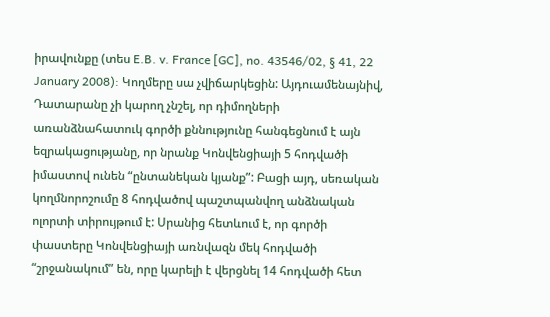իրավունքը (տես E.B. v. France [GC], no. 43546/02, § 41, 22 January 2008): Կողմերը սա չվիճարկեցին: Այդուամենայնիվ, Դատարանը չի կարող չնշել, որ դիմողների
առանձնահատուկ գործի քննությունը հանգեցնում է այն եզրակացությանը, որ նրանք Կոնվենցիայի 5 հոդվածի իմաստով ունեն “ընտանեկան կյանք”: Բացի այդ, սեռական կողմնորոշումը 8 հոդվածով պաշտպանվող անձնական ոլորտի տիրույթում է: Սրանից հետևում է, որ գործի փաստերը Կոնվենցիայի առնվազն մեկ հոդվածի “շրջանակում” են, որը կարելի է վերցնել 14 հոդվածի հետ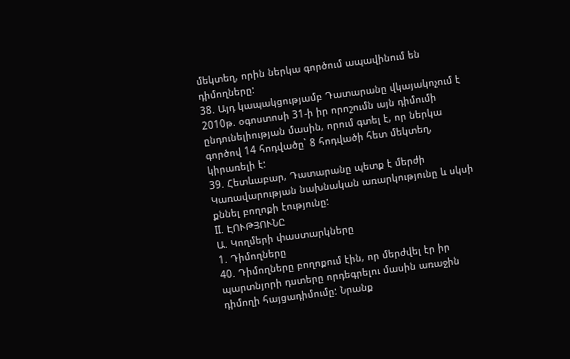մեկտեղ, որին ներկա գործում ապավինում են դիմողները:
38. Այդ կապակցությամբ Դատարանը վկայակոչում է 2010թ. օգոստոսի 31-ի իր որոշումն այն դիմումի ընդունելիության մասին, որում գտել է, որ ներկա գործով 14 հոդվածը` 8 հոդվածի հետ մեկտեղ, կիրառելի է:
39. Հետևաբար, Դատարանը պետք է մերժի Կառավարության նախնական առարկությունը և սկսի քննել բողոքի էությունը:
II. ԷՈՒԹՅՈՒՆԸ
Ա. Կողմերի փաստարկները
1. Դիմողները
40. Դիմողները բողոքում էին, որ մերժվել էր իր պարտնյորի դստերը որդեգրելու մասին առաջին դիմողի հայցադիմումը: Նրանք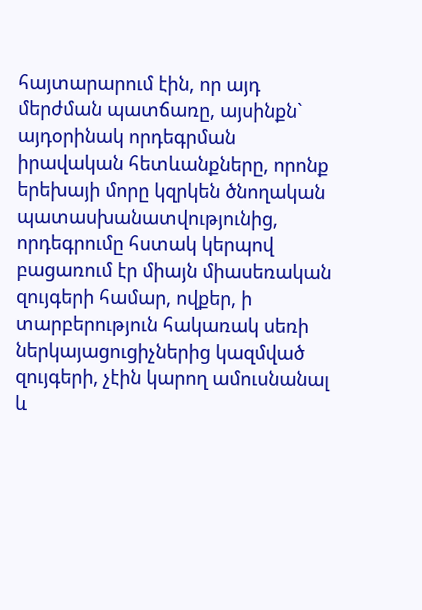հայտարարում էին, որ այդ մերժման պատճառը, այսինքն` այդօրինակ որդեգրման իրավական հետևանքները, որոնք երեխայի մորը կզրկեն ծնողական պատասխանատվությունից, որդեգրումը հստակ կերպով բացառում էր միայն միասեռական զույգերի համար, ովքեր, ի տարբերություն հակառակ սեռի ներկայացուցիչներից կազմված զույգերի, չէին կարող ամուսնանալ և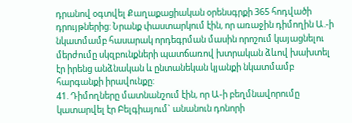դրանով օգտվել Քաղաքացիական օրենսգրքի 365 հոդվածի դրույթներից: Նրանք փաստարկում էին, որ առաջին դիմողին Ա.-ի նկատմամբ հասարակ որդեգրման մասին որոշում կայացնելու մերժումը սկզբունքների պատճառով խտրական ձևով խախտել էր իրենց անձնական և ընտանեկան կյանքի նկատմամբ հարգանքի իրավունքը:
41. Դիմողները մատնանշում էին, որ Ա-ի բեղմնավորումը կատարվել էր Բելգիայում` անանուն դոնորի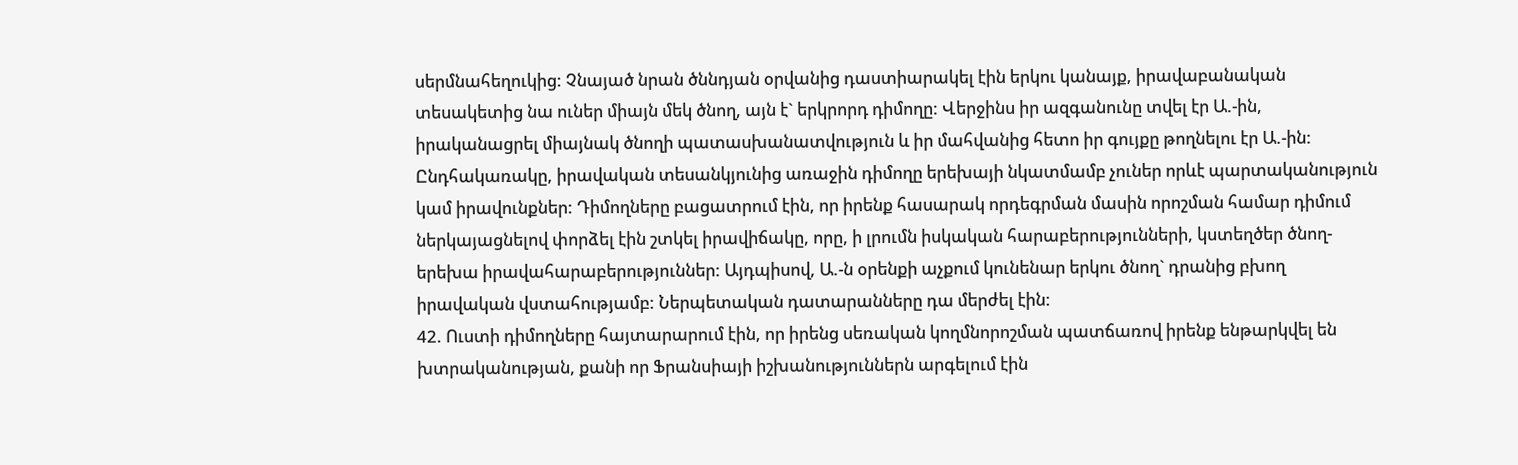սերմնահեղուկից: Չնայած նրան ծննդյան օրվանից դաստիարակել էին երկու կանայք, իրավաբանական տեսակետից նա ուներ միայն մեկ ծնող, այն է` երկրորդ դիմողը: Վերջինս իր ազգանունը տվել էր Ա.-ին, իրականացրել միայնակ ծնողի պատասխանատվություն և իր մահվանից հետո իր գույքը թողնելու էր Ա.-ին: Ընդհակառակը, իրավական տեսանկյունից առաջին դիմողը երեխայի նկատմամբ չուներ որևէ պարտականություն կամ իրավունքներ: Դիմողները բացատրում էին, որ իրենք հասարակ որդեգրման մասին որոշման համար դիմում ներկայացնելով փորձել էին շտկել իրավիճակը, որը, ի լրումն իսկական հարաբերությունների, կստեղծեր ծնող-երեխա իրավահարաբերություններ: Այդպիսով, Ա.-ն օրենքի աչքում կունենար երկու ծնող` դրանից բխող իրավական վստահությամբ: Ներպետական դատարանները դա մերժել էին:
42. Ուստի դիմողները հայտարարում էին, որ իրենց սեռական կողմնորոշման պատճառով իրենք ենթարկվել են խտրականության, քանի որ Ֆրանսիայի իշխանություններն արգելում էին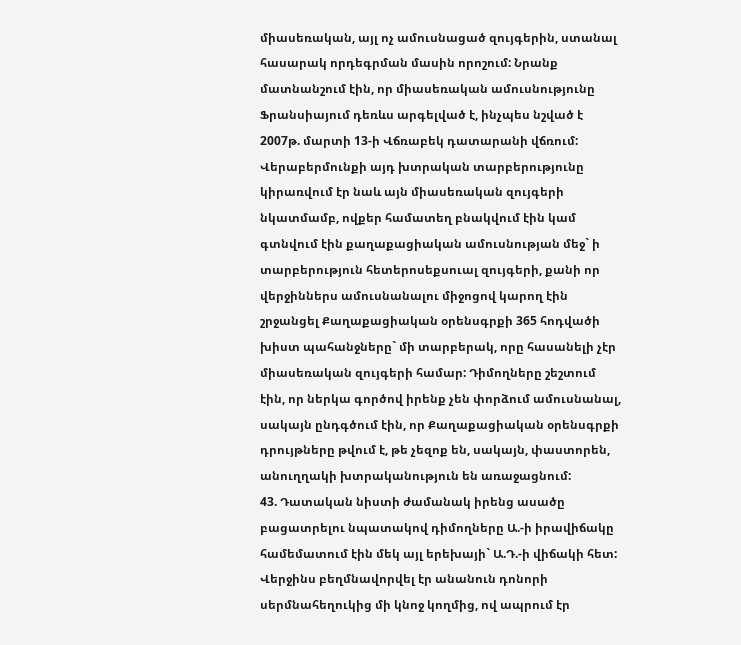միասեռական, այլ ոչ ամուսնացած զույգերին, ստանալ հասարակ որդեգրման մասին որոշում: Նրանք մատնանշում էին, որ միասեռական ամուսնությունը Ֆրանսիայում դեռևս արգելված է, ինչպես նշված է 2007թ. մարտի 13-ի Վճռաբեկ դատարանի վճռում:
Վերաբերմունքի այդ խտրական տարբերությունը կիրառվում էր նաև այն միասեռական զույգերի նկատմամբ, ովքեր համատեղ բնակվում էին կամ գտնվում էին քաղաքացիական ամուսնության մեջ` ի տարբերություն հետերոսեքսուալ զույգերի, քանի որ վերջիններս ամուսնանալու միջոցով կարող էին շրջանցել Քաղաքացիական օրենսգրքի 365 հոդվածի խիստ պահանջները` մի տարբերակ, որը հասանելի չէր միասեռական զույգերի համար: Դիմողները շեշտում էին, որ ներկա գործով իրենք չեն փորձում ամուսնանալ, սակայն ընդգծում էին, որ Քաղաքացիական օրենսգրքի դրույթները թվում է, թե չեզոք են, սակայն, փաստորեն, անուղղակի խտրականություն են առաջացնում:
43. Դատական նիստի ժամանակ իրենց ասածը բացատրելու նպատակով դիմողները Ա.-ի իրավիճակը համեմատում էին մեկ այլ երեխայի` Ա.Դ.-ի վիճակի հետ: Վերջինս բեղմնավորվել էր անանուն դոնորի սերմնահեղուկից մի կնոջ կողմից, ով ապրում էր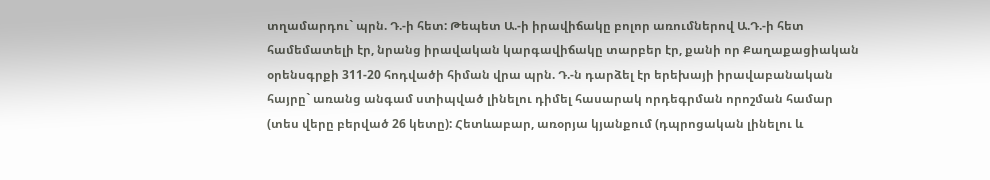տղամարդու` պրն. Դ.-ի հետ: Թեպետ Ա.-ի իրավիճակը բոլոր առումներով Ա.Դ.-ի հետ համեմատելի էր, նրանց իրավական կարգավիճակը տարբեր էր, քանի որ Քաղաքացիական օրենսգրքի 311-20 հոդվածի հիման վրա պրն. Դ.-ն դարձել էր երեխայի իրավաբանական հայրը` առանց անգամ ստիպված լինելու դիմել հասարակ որդեգրման որոշման համար (տես վերը բերված 26 կետը): Հետևաբար, առօրյա կյանքում (դպրոցական լինելու և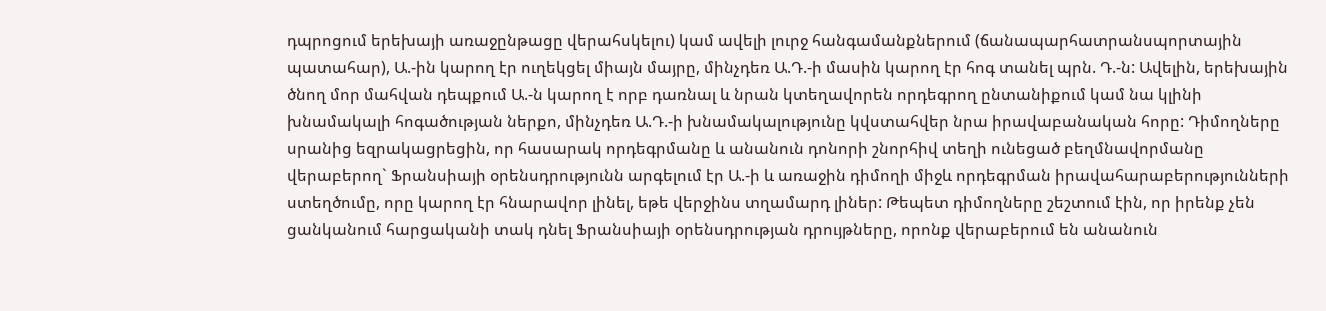դպրոցում երեխայի առաջընթացը վերահսկելու) կամ ավելի լուրջ հանգամանքներում (ճանապարհատրանսպորտային պատահար), Ա.-ին կարող էր ուղեկցել միայն մայրը, մինչդեռ Ա.Դ.-ի մասին կարող էր հոգ տանել պրն. Դ.-ն: Ավելին, երեխային ծնող մոր մահվան դեպքում Ա.-ն կարող է որբ դառնալ և նրան կտեղավորեն որդեգրող ընտանիքում կամ նա կլինի խնամակալի հոգածության ներքո, մինչդեռ Ա.Դ.-ի խնամակալությունը կվստահվեր նրա իրավաբանական հորը: Դիմողները սրանից եզրակացրեցին, որ հասարակ որդեգրմանը և անանուն դոնորի շնորհիվ տեղի ունեցած բեղմնավորմանը վերաբերող` Ֆրանսիայի օրենսդրությունն արգելում էր Ա.-ի և առաջին դիմողի միջև որդեգրման իրավահարաբերությունների ստեղծումը, որը կարող էր հնարավոր լինել, եթե վերջինս տղամարդ լիներ: Թեպետ դիմողները շեշտում էին, որ իրենք չեն ցանկանում հարցականի տակ դնել Ֆրանսիայի օրենսդրության դրույթները, որոնք վերաբերում են անանուն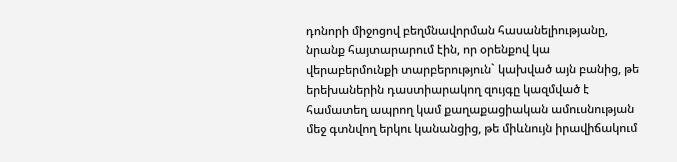դոնորի միջոցով բեղմնավորման հասանելիությանը, նրանք հայտարարում էին, որ օրենքով կա վերաբերմունքի տարբերություն` կախված այն բանից, թե երեխաներին դաստիարակող զույգը կազմված է համատեղ ապրող կամ քաղաքացիական ամուսնության մեջ գտնվող երկու կանանցից, թե միևնույն իրավիճակում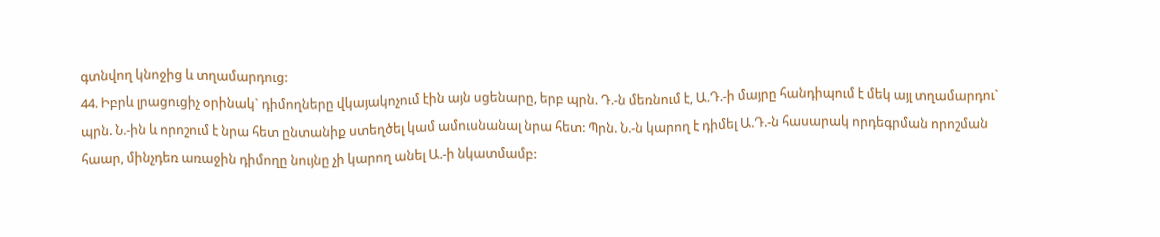գտնվող կնոջից և տղամարդուց:
44. Իբրև լրացուցիչ օրինակ` դիմողները վկայակոչում էին այն սցենարը, երբ պրն. Դ.-ն մեռնում է, Ա.Դ.-ի մայրը հանդիպում է մեկ այլ տղամարդու` պրն. Ն.-ին և որոշում է նրա հետ ընտանիք ստեղծել կամ ամուսնանալ նրա հետ: Պրն. Ն.-ն կարող է դիմել Ա.Դ.-ն հասարակ որդեգրման որոշման հաար, մինչդեռ առաջին դիմողը նույնը չի կարող անել Ա.-ի նկատմամբ: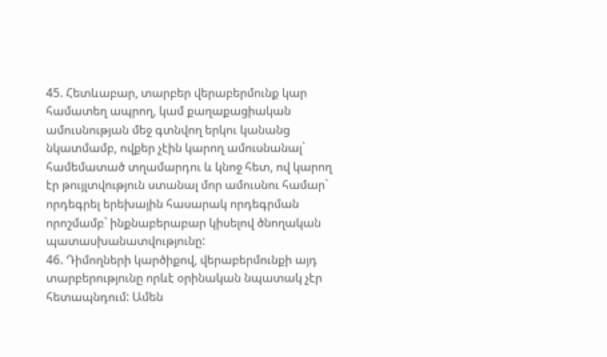45. Հետևաբար, տարբեր վերաբերմունք կար համատեղ ապրող, կամ քաղաքացիական ամուսնության մեջ գտնվող երկու կանանց նկատմամբ, ովքեր չէին կարող ամուսնանալ` համեմատած տղամարդու և կնոջ հետ, ով կարող էր թույլտվություն ստանալ մոր ամուսնու համար` որդեգրել երեխային հասարակ որդեգրման որոշմամբ` ինքնաբերաբար կիսելով ծնողական պատասխանատվությունը:
46. Դիմողների կարծիքով, վերաբերմունքի այդ տարբերությունը որևէ օրինական նպատակ չէր հետապնդում: Ամեն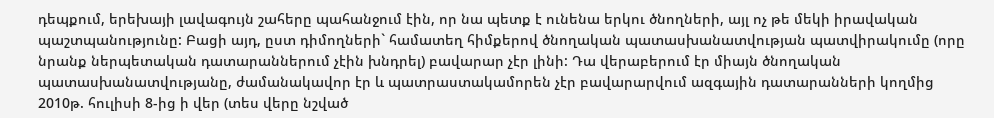դեպքում, երեխայի լավագույն շահերը պահանջում էին, որ նա պետք է ունենա երկու ծնողների, այլ ոչ թե մեկի իրավական պաշտպանությունը: Բացի այդ, ըստ դիմողների` համատեղ հիմքերով ծնողական պատասխանատվության պատվիրակումը (որը նրանք ներպետական դատարաններում չէին խնդրել) բավարար չէր լինի: Դա վերաբերում էր միայն ծնողական պատասխանատվությանը, ժամանակավոր էր և պատրաստակամորեն չէր բավարարվում ազգային դատարանների կողմից 2010թ. հուլիսի 8-ից ի վեր (տես վերը նշված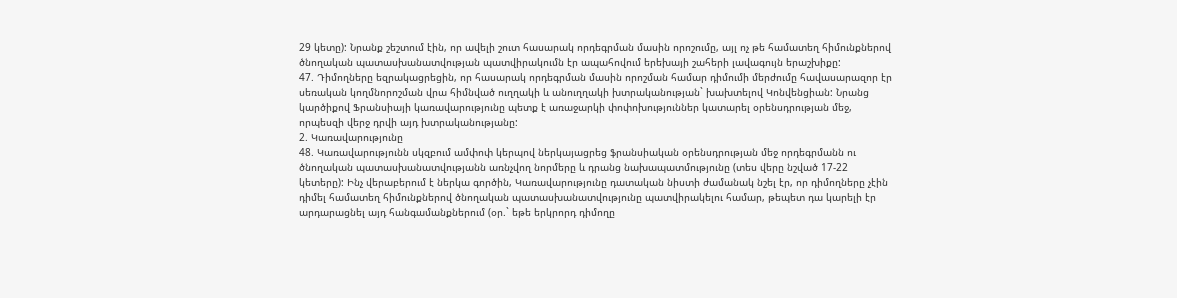29 կետը): Նրանք շեշտում էին, որ ավելի շուտ հասարակ որդեգրման մասին որոշումը, այլ ոչ թե համատեղ հիմունքներով ծնողական պատասխանատվության պատվիրակումն էր ապահովում երեխայի շահերի լավագույն երաշխիքը:
47. Դիմողները եզրակացրեցին, որ հասարակ որդեգրման մասին որոշման համար դիմումի մերժումը հավասարազոր էր սեռական կողմնորոշման վրա հիմնված ուղղակի և անուղղակի խտրականության` խախտելով Կոնվենցիան: Նրանց կարծիքով Ֆրանսիայի կառավարությունը պետք է առաջարկի փոփոխություններ կատարել օրենսդրության մեջ, որպեսզի վերջ դրվի այդ խտրականությանը:
2. Կառավարությունը
48. Կառավարությունն սկզբում ամփոփ կերպով ներկայացրեց ֆրանսիական օրենսդրության մեջ որդեգրմանն ու ծնողական պատասխանատվությանն առնչվող նորմերը և դրանց նախապատմությունը (տես վերը նշված 17-22 կետերը): Ինչ վերաբերում է ներկա գործին, Կառավարությունը դատական նիստի ժամանակ նշել էր, որ դիմողները չէին դիմել համատեղ հիմունքներով ծնողական պատասխանատվությունը պատվիրակելու համար, թեպետ դա կարելի էր արդարացնել այդ հանգամանքներում (օր.` եթե երկրորդ դիմողը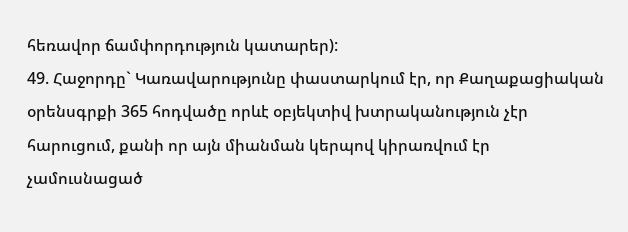հեռավոր ճամփորդություն կատարեր):
49. Հաջորդը` Կառավարությունը փաստարկում էր, որ Քաղաքացիական օրենսգրքի 365 հոդվածը որևէ օբյեկտիվ խտրականություն չէր հարուցում, քանի որ այն միանման կերպով կիրառվում էր չամուսնացած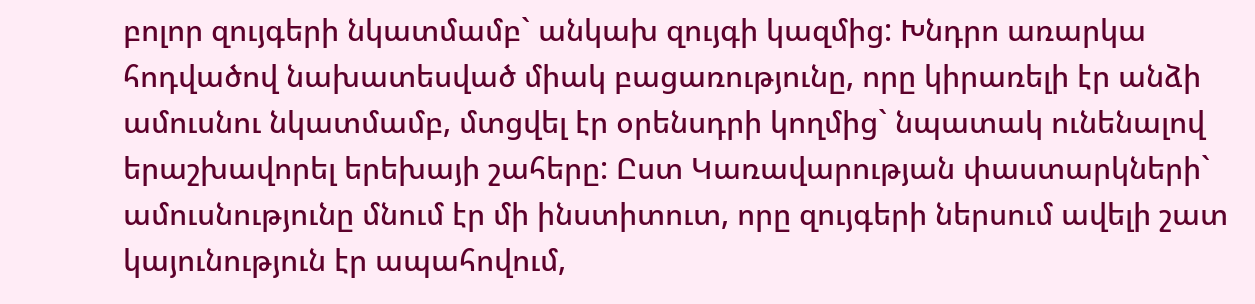բոլոր զույգերի նկատմամբ` անկախ զույգի կազմից: Խնդրո առարկա հոդվածով նախատեսված միակ բացառությունը, որը կիրառելի էր անձի ամուսնու նկատմամբ, մտցվել էր օրենսդրի կողմից` նպատակ ունենալով երաշխավորել երեխայի շահերը: Ըստ Կառավարության փաստարկների` ամուսնությունը մնում էր մի ինստիտուտ, որը զույգերի ներսում ավելի շատ կայունություն էր ապահովում,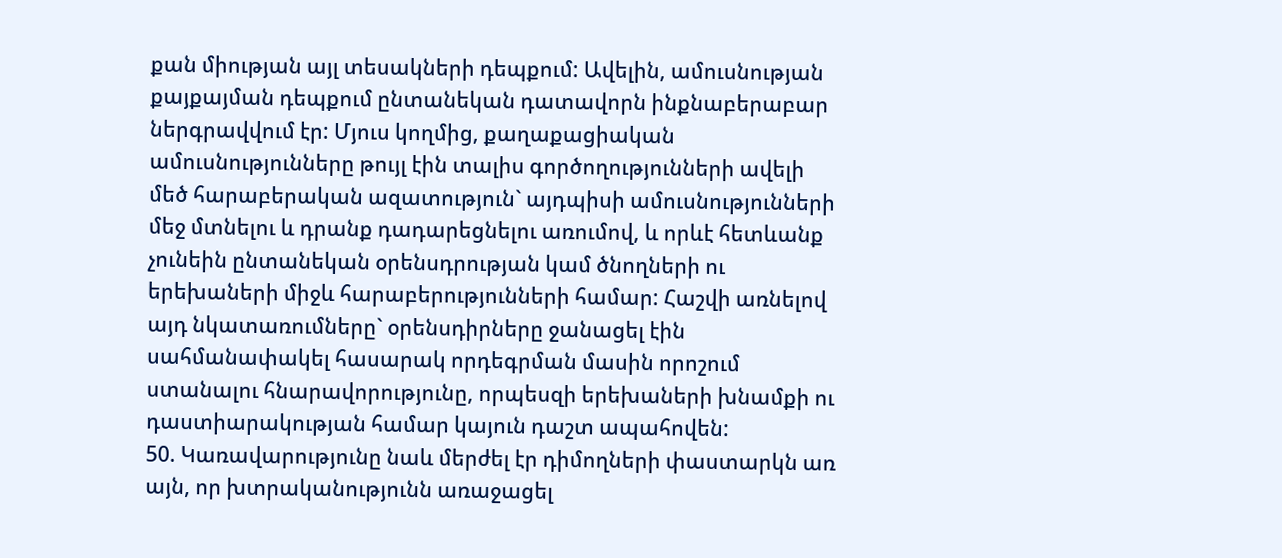քան միության այլ տեսակների դեպքում: Ավելին, ամուսնության քայքայման դեպքում ընտանեկան դատավորն ինքնաբերաբար ներգրավվում էր: Մյուս կողմից, քաղաքացիական ամուսնությունները թույլ էին տալիս գործողությունների ավելի մեծ հարաբերական ազատություն` այդպիսի ամուսնությունների մեջ մտնելու և դրանք դադարեցնելու առումով, և որևէ հետևանք չունեին ընտանեկան օրենսդրության կամ ծնողների ու երեխաների միջև հարաբերությունների համար: Հաշվի առնելով այդ նկատառումները` օրենսդիրները ջանացել էին սահմանափակել հասարակ որդեգրման մասին որոշում ստանալու հնարավորությունը, որպեսզի երեխաների խնամքի ու դաստիարակության համար կայուն դաշտ ապահովեն:
50. Կառավարությունը նաև մերժել էր դիմողների փաստարկն առ այն, որ խտրականությունն առաջացել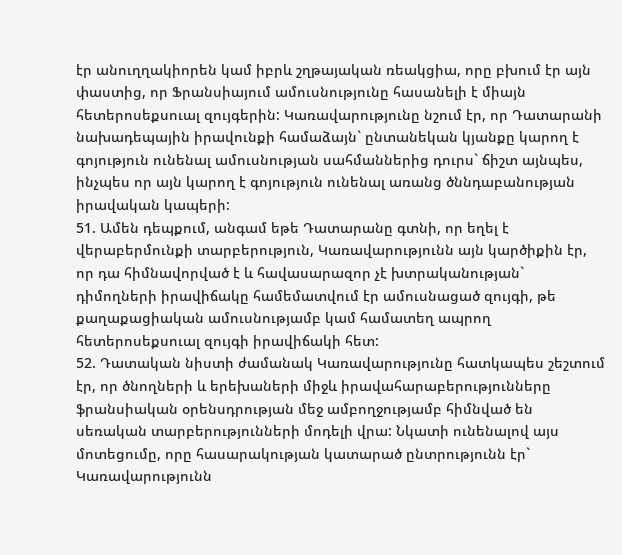էր անուղղակիորեն կամ իբրև շղթայական ռեակցիա, որը բխում էր այն փաստից, որ Ֆրանսիայում ամուսնությունը հասանելի է միայն հետերոսեքսուալ զույգերին: Կառավարությունը նշում էր, որ Դատարանի նախադեպային իրավունքի համաձայն` ընտանեկան կյանքը կարող է գոյություն ունենալ ամուսնության սահմաններից դուրս` ճիշտ այնպես, ինչպես որ այն կարող է գոյություն ունենալ առանց ծննդաբանության իրավական կապերի:
51. Ամեն դեպքում, անգամ եթե Դատարանը գտնի, որ եղել է վերաբերմունքի տարբերություն, Կառավարությունն այն կարծիքին էր, որ դա հիմնավորված է և հավասարազոր չէ խտրականության` դիմողների իրավիճակը համեմատվում էր ամուսնացած զույգի, թե քաղաքացիական ամուսնությամբ կամ համատեղ ապրող հետերոսեքսուալ զույգի իրավիճակի հետ:
52. Դատական նիստի ժամանակ Կառավարությունը հատկապես շեշտում էր, որ ծնողների և երեխաների միջև իրավահարաբերությունները ֆրանսիական օրենսդրության մեջ ամբողջությամբ հիմնված են սեռական տարբերությունների մոդելի վրա: Նկատի ունենալով այս մոտեցումը, որը հասարակության կատարած ընտրությունն էր` Կառավարությունն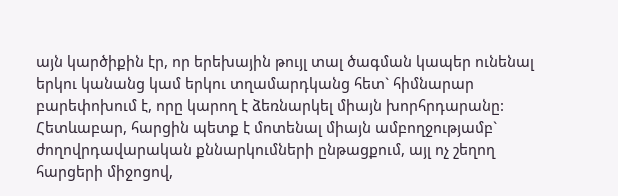այն կարծիքին էր, որ երեխային թույլ տալ ծագման կապեր ունենալ երկու կանանց կամ երկու տղամարդկանց հետ` հիմնարար բարեփոխում է, որը կարող է ձեռնարկել միայն խորհրդարանը: Հետևաբար, հարցին պետք է մոտենալ միայն ամբողջությամբ` ժողովրդավարական քննարկումների ընթացքում, այլ ոչ շեղող հարցերի միջոցով,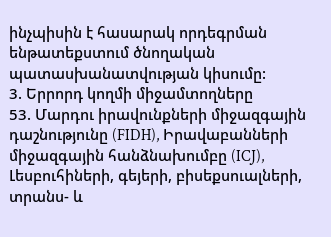ինչպիսին է հասարակ որդեգրման ենթատեքստում ծնողական պատասխանատվության կիսումը:
3. Երրորդ կողմի միջամտողները
53. Մարդու իրավունքների միջազգային դաշնությունը (FIDH), Իրավաբանների միջազգային հանձնախումբը (ICJ), Լեսբուհիների, գեյերի, բիսեքսուալների, տրանս- և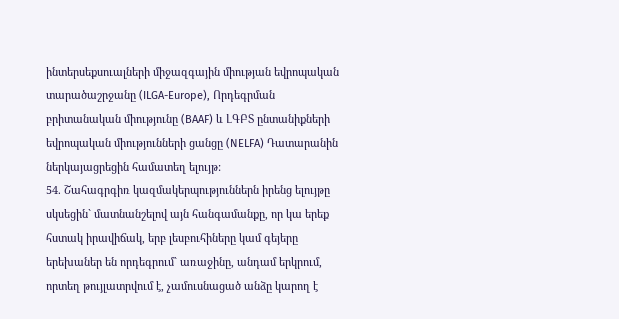ինտերսեքսուալների միջազգային միության եվրոպական տարածաշրջանը (ILGA-Europe), Որդեգրման բրիտանական միությունը (BAAF) և ԼԳԲՏ ընտանիքների եվրոպական միությունների ցանցը (NELFA) Դատարանին ներկայացրեցին համատեղ ելույթ:
54. Շահագրգիռ կազմակերպություններն իրենց ելույթը սկսեցին` մատնանշելով այն հանգամանքը, որ կա երեք հստակ իրավիճակ, երբ լեսբուհիները կամ գեյերը երեխաներ են որդեգրում` առաջինը, անդամ երկրում, որտեղ թույլատրվում է, չամուսնացած անձը կարող է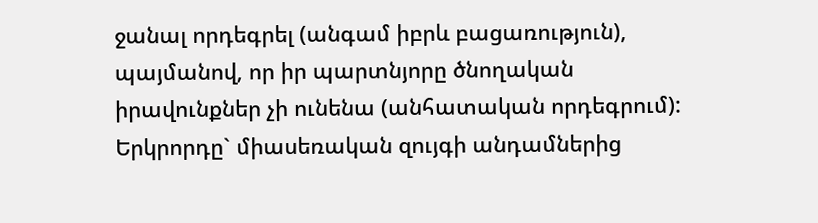ջանալ որդեգրել (անգամ իբրև բացառություն), պայմանով, որ իր պարտնյորը ծնողական իրավունքներ չի ունենա (անհատական որդեգրում): Երկրորդը` միասեռական զույգի անդամներից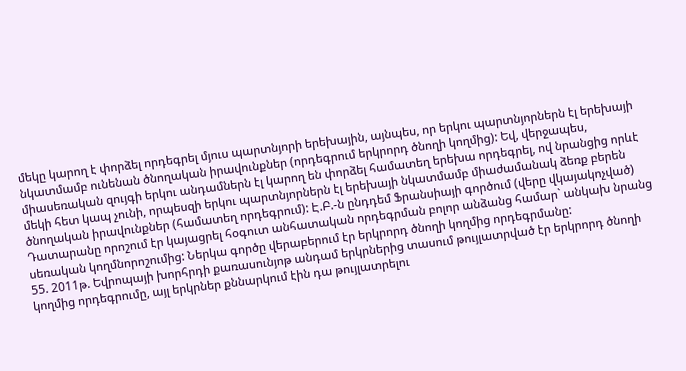մեկը կարող է փորձել որդեգրել մյուս պարտնյորի երեխային, այնպես, որ երկու պարտնյորներն էլ երեխայի նկատմամբ ունենան ծնողական իրավունքներ (որդեգրում երկրորդ ծնողի կողմից): Եվ, վերջապես, միասեռական զույգի երկու անդամներն էլ կարող են փորձել համատեղ երեխա որդեգրել, ով նրանցից որևէ մեկի հետ կապ չունի, որպեսզի երկու պարտնյորներն էլ երեխայի նկատմամբ միաժամանակ ձեռք բերեն ծնողական իրավունքներ (համատեղ որդեգրում): Է.Բ.-ն ընդդեմ Ֆրանսիայի գործում (վերը վկայակոչված) Դատարանը որոշում էր կայացրել հօգուտ անհատական որդեգրման բոլոր անձանց համար` անկախ նրանց սեռական կողմնորոշումից: Ներկա գործը վերաբերում էր երկրորդ ծնողի կողմից որդեգրմանը:
55. 2011թ. Եվրոպայի խորհրդի քառասունյոթ անդամ երկրներից տասում թույլատրված էր երկրորդ ծնողի կողմից որդեգրումը, այլ երկրներ քննարկում էին դա թույլատրելու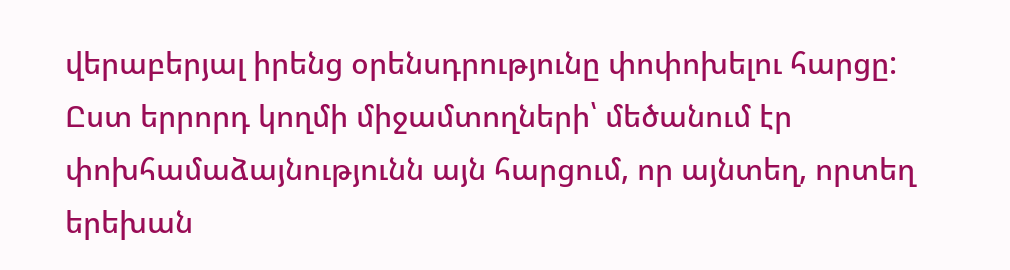վերաբերյալ իրենց օրենսդրությունը փոփոխելու հարցը: Ըստ երրորդ կողմի միջամտողների՝ մեծանում էր փոխհամաձայնությունն այն հարցում, որ այնտեղ, որտեղ երեխան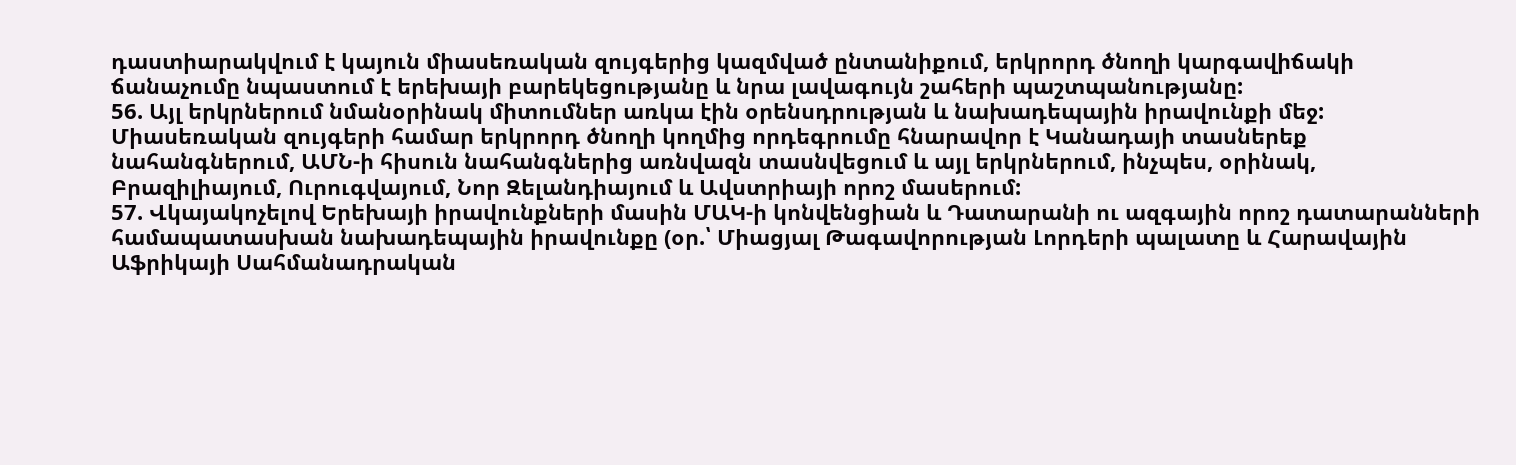դաստիարակվում է կայուն միասեռական զույգերից կազմված ընտանիքում, երկրորդ ծնողի կարգավիճակի ճանաչումը նպաստում է երեխայի բարեկեցությանը և նրա լավագույն շահերի պաշտպանությանը:
56. Այլ երկրներում նմանօրինակ միտումներ առկա էին օրենսդրության և նախադեպային իրավունքի մեջ: Միասեռական զույգերի համար երկրորդ ծնողի կողմից որդեգրումը հնարավոր է Կանադայի տասներեք նահանգներում, ԱՄՆ-ի հիսուն նահանգներից առնվազն տասնվեցում և այլ երկրներում, ինչպես, օրինակ, Բրազիլիայում, Ուրուգվայում, Նոր Զելանդիայում և Ավստրիայի որոշ մասերում:
57. Վկայակոչելով Երեխայի իրավունքների մասին ՄԱԿ-ի կոնվենցիան և Դատարանի ու ազգային որոշ դատարանների համապատասխան նախադեպային իրավունքը (օր.՝ Միացյալ Թագավորության Լորդերի պալատը և Հարավային Աֆրիկայի Սահմանադրական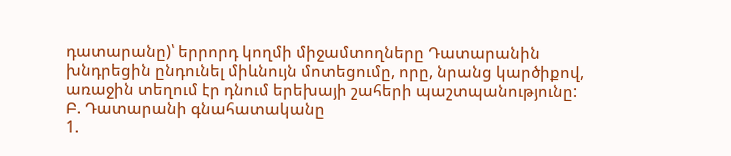դատարանը)՝ երրորդ կողմի միջամտողները Դատարանին խնդրեցին ընդունել միևնույն մոտեցումը, որը, նրանց կարծիքով, առաջին տեղում էր դնում երեխայի շահերի պաշտպանությունը:
Բ. Դատարանի գնահատականը
1.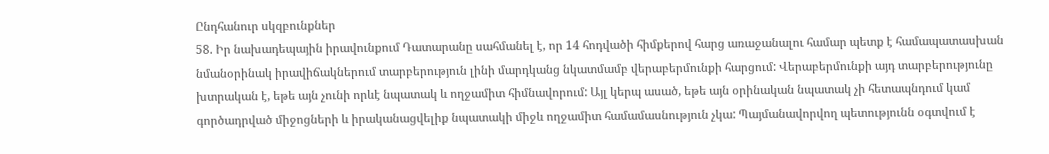Ընդհանուր սկզբունքներ
58. Իր նախադեպային իրավունքում Դատարանը սահմանել է, որ 14 հոդվածի հիմքերով հարց առաջանալու համար պետք է համապատասխան նմանօրինակ իրավիճակներում տարբերություն լինի մարդկանց նկատմամբ վերաբերմունքի հարցում: Վերաբերմունքի այդ տարբերությունը խտրական է, եթե այն չունի որևէ նպատակ և ողջամիտ հիմնավորում: Այլ կերպ ասած, եթե այն օրինական նպատակ չի հետապնդում կամ գործադրված միջոցների և իրականացվելիք նպատակի միջև ողջամիտ համամասնություն չկա: Պայմանավորվող պետությունն օգտվում է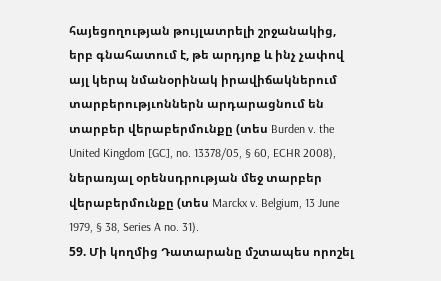հայեցողության թույլատրելի շրջանակից, երբ գնահատում է, թե արդյոք և ինչ չափով այլ կերպ նմանօրինակ իրավիճակներում տարբերությւոններն արդարացնում են տարբեր վերաբերմունքը (տես Burden v. the United Kingdom [GC], no. 13378/05, § 60, ECHR 2008), ներառյալ օրենսդրության մեջ տարբեր վերաբերմունքը (տես Marckx v. Belgium, 13 June 1979, § 38, Series A no. 31).
59. Մի կողմից Դատարանը մշտապես որոշել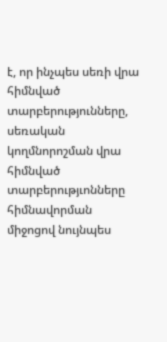է, որ ինչպես սեռի վրա հիմնված տարբերությունները, սեռական կողմնորոշման վրա հիմնված տարբերությւոնները հիմնավորման միջոցով նույնպես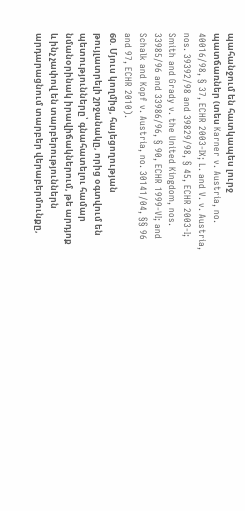պահանջում են հատկապես լուրջ պատճառներ (տես Karner v. Austria, no. 40016/98, § 37, ECHR 2003‑IX; L. and V. v. Austria, nos. 39392/98 and 39829/98, § 45, ECHR 2003‑I; Smith and Grady v. the United Kingdom, nos. 33985/96 and 33986/96, § 90, ECHR 1999‑VI; and Schalk and Kopf v. Austria, no. 30141/04, §§ 96 and 97, ECHR 2010).
60. Մյուս կողմից, հայեցողության թույլատրելի շրջանակը, որից օգտվում են պետությունները՝ գնահատելու համար նմանօրինակ իրավիճակներում, թե արդյոք և ինչ չափով են տարբերություններն արդարացնում տարբեր վերաբերմունքը,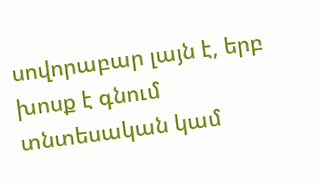սովորաբար լայն է, երբ խոսք է գնում տնտեսական կամ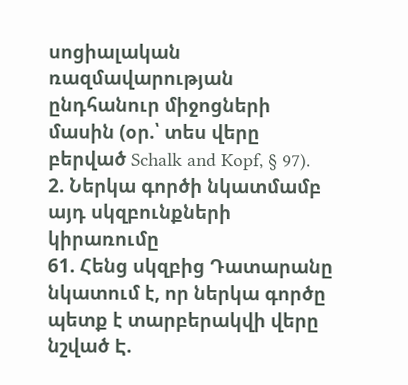սոցիալական ռազմավարության ընդհանուր միջոցների մասին (օր.՝ տես վերը բերված Schalk and Kopf, § 97).
2. Ներկա գործի նկատմամբ այդ սկզբունքների կիրառումը
61. Հենց սկզբից Դատարանը նկատում է, որ ներկա գործը պետք է տարբերակվի վերը նշված Է.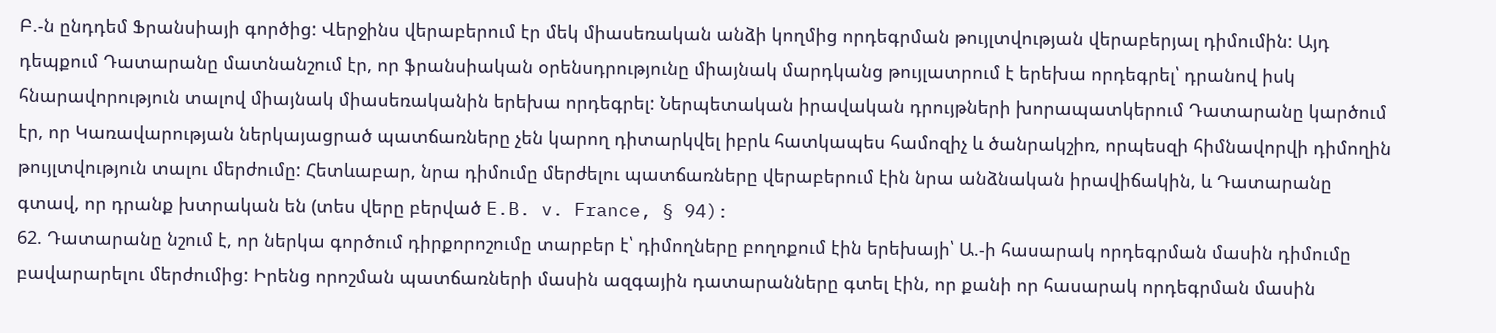Բ.-ն ընդդեմ Ֆրանսիայի գործից: Վերջինս վերաբերում էր մեկ միասեռական անձի կողմից որդեգրման թույլտվության վերաբերյալ դիմումին: Այդ դեպքում Դատարանը մատնանշում էր, որ ֆրանսիական օրենսդրությունը միայնակ մարդկանց թույլատրում է երեխա որդեգրել՝ դրանով իսկ հնարավորություն տալով միայնակ միասեռականին երեխա որդեգրել: Ներպետական իրավական դրույթների խորապատկերում Դատարանը կարծում էր, որ Կառավարության ներկայացրած պատճառները չեն կարող դիտարկվել իբրև հատկապես համոզիչ և ծանրակշիռ, որպեսզի հիմնավորվի դիմողին թույլտվություն տալու մերժումը: Հետևաբար, նրա դիմումը մերժելու պատճառները վերաբերում էին նրա անձնական իրավիճակին, և Դատարանը գտավ, որ դրանք խտրական են (տես վերը բերված E.B. v. France, § 94):
62. Դատարանը նշում է, որ ներկա գործում դիրքորոշումը տարբեր է՝ դիմողները բողոքում էին երեխայի՝ Ա.-ի հասարակ որդեգրման մասին դիմումը բավարարելու մերժումից: Իրենց որոշման պատճառների մասին ազգային դատարանները գտել էին, որ քանի որ հասարակ որդեգրման մասին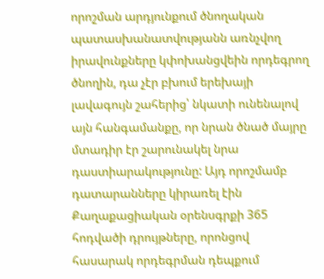որոշման արդյունքում ծնողական պատասխանատվությանն առնչվող իրավունքները կփոխանցվեին որդեգրող ծնողին, դա չէր բխում երեխայի լավագույն շահերից՝ նկատի ունենալով այն հանգամանքը, որ նրան ծնած մայրը մտադիր էր շարունակել նրա դաստիարակությունը: Այդ որոշմամբ դատարանները կիրառել էին Քաղաքացիական օրենսգրքի 365 հոդվածի դրույթները, որոնցով հասարակ որդեգրման դեպքում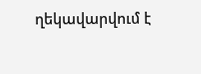ղեկավարվում է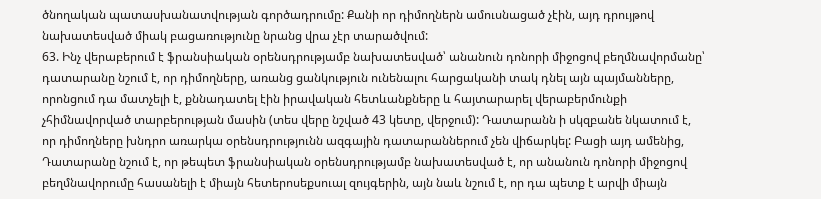ծնողական պատասխանատվության գործադրումը: Քանի որ դիմողներն ամուսնացած չէին, այդ դրույթով նախատեսված միակ բացառությունը նրանց վրա չէր տարածվում:
63. Ինչ վերաբերում է ֆրանսիական օրենսդրությամբ նախատեսված՝ անանուն դոնորի միջոցով բեղմնավորմանը՝ դատարանը նշում է, որ դիմողները, առանց ցանկություն ունենալու հարցականի տակ դնել այն պայմանները, որոնցում դա մատչելի է, քննադատել էին իրավական հետևանքները և հայտարարել վերաբերմունքի չհիմնավորված տարբերության մասին (տես վերը նշված 43 կետը, վերջում): Դատարանն ի սկզբանե նկատում է, որ դիմողները խնդրո առարկա օրենսդրությունն ազգային դատարաններում չեն վիճարկել: Բացի այդ ամենից, Դատարանը նշում է, որ թեպետ ֆրանսիական օրենսդրությամբ նախատեսված է, որ անանուն դոնորի միջոցով բեղմնավորումը հասանելի է միայն հետերոսեքսուալ զույգերին, այն նաև նշում է, որ դա պետք է արվի միայն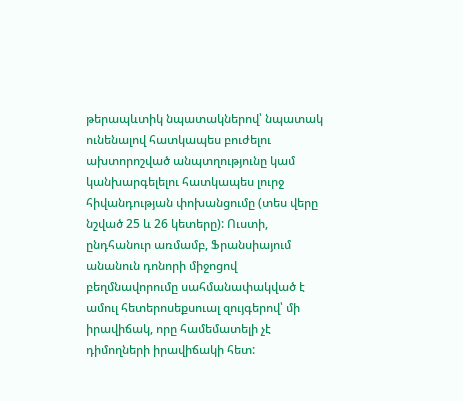թերապևտիկ նպատակներով՝ նպատակ ունենալով հատկապես բուժելու ախտորոշված անպտղությունը կամ կանխարգելելու հատկապես լուրջ հիվանդության փոխանցումը (տես վերը նշված 25 և 26 կետերը): Ուստի, ընդհանուր առմամբ, Ֆրանսիայում անանուն դոնորի միջոցով բեղմնավորումը սահմանափակված է ամուլ հետերոսեքսուալ զույգերով՝ մի իրավիճակ, որը համեմատելի չէ դիմողների իրավիճակի հետ: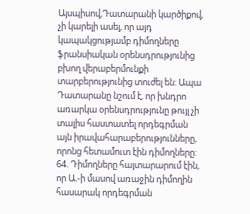Այսպիսով,Դատարանի կարծիքով, չի կարելի ասել, որ այդ կապակցությամբ դիմողները ֆրանսիական օրենսդրությունից բխող վերաբերմունքի տարբերությունից տուժել են: Ապա Դատարանը նշում է, որ խնդրո առարկա օրենսդրությունը թույլ չի տալիս հաստատել որդեգրման այն իրավահարաբերությունները, որոնց հետամուտ էին դիմողները:
64. Դիմողները հայտարարում էին, որ Ա.-ի մասով առաջին դիմողին հասարակ որդեգրման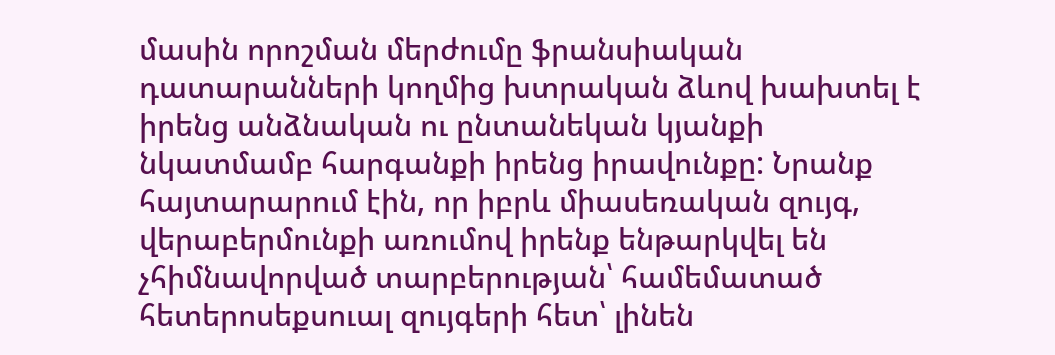մասին որոշման մերժումը ֆրանսիական դատարանների կողմից խտրական ձևով խախտել է իրենց անձնական ու ընտանեկան կյանքի նկատմամբ հարգանքի իրենց իրավունքը: Նրանք հայտարարում էին, որ իբրև միասեռական զույգ, վերաբերմունքի առումով իրենք ենթարկվել են չհիմնավորված տարբերության՝ համեմատած հետերոսեքսուալ զույգերի հետ՝ լինեն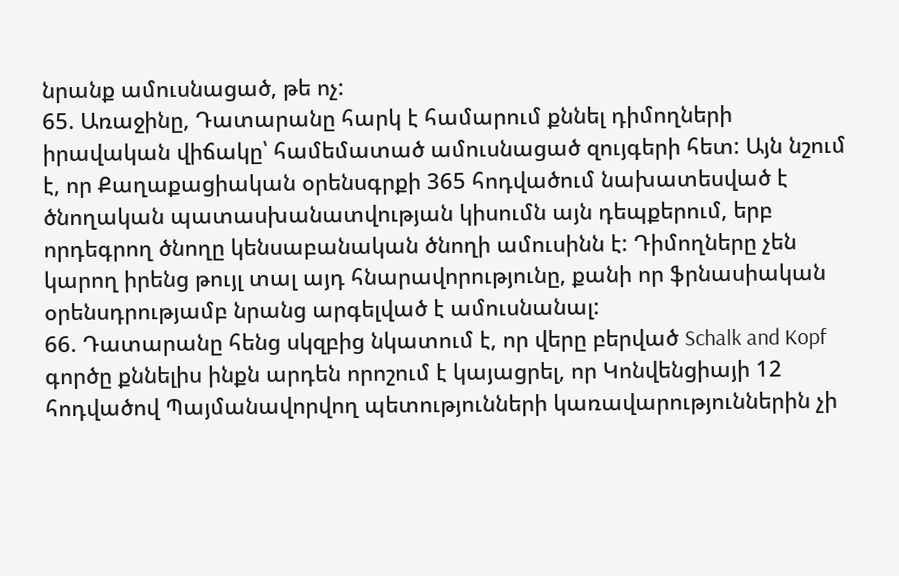նրանք ամուսնացած, թե ոչ:
65. Առաջինը, Դատարանը հարկ է համարում քննել դիմողների իրավական վիճակը՝ համեմատած ամուսնացած զույգերի հետ: Այն նշում է, որ Քաղաքացիական օրենսգրքի 365 հոդվածում նախատեսված է ծնողական պատասխանատվության կիսումն այն դեպքերում, երբ որդեգրող ծնողը կենսաբանական ծնողի ամուսինն է: Դիմողները չեն կարող իրենց թույլ տալ այդ հնարավորությունը, քանի որ ֆրնասիական օրենսդրությամբ նրանց արգելված է ամուսնանալ:
66. Դատարանը հենց սկզբից նկատում է, որ վերը բերված Schalk and Kopf գործը քննելիս ինքն արդեն որոշում է կայացրել, որ Կոնվենցիայի 12 հոդվածով Պայմանավորվող պետությունների կառավարություններին չի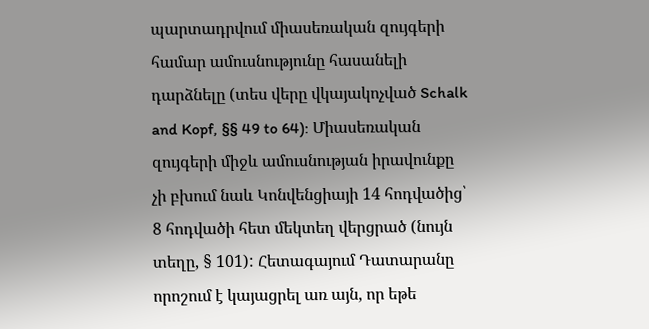պարտադրվում միասեռական զույգերի համար ամուսնությունը հասանելի դարձնելը (տես վերը վկայակոչված Schalk and Kopf, §§ 49 to 64): Միասեռական զույգերի միջև ամուսնության իրավունքը չի բխում նաև Կոնվենցիայի 14 հոդվածից՝ 8 հոդվածի հետ մեկտեղ վերցրած (նույն տեղը, § 101): Հետագայում Դատարանը որոշում է կայացրել առ այն, որ եթե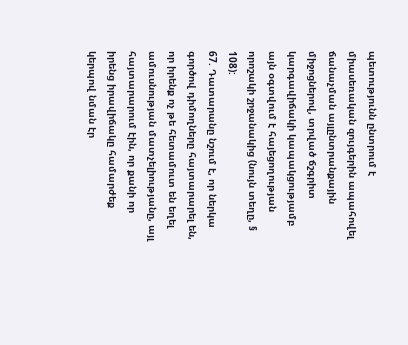պետությունն ընտրում է միասեռական զույգերին ապահովել ճանաչման այլընտրանքային միջոցներով, տրված ճշգրիտ կարգավիճակի կապակցությամբ այն օգտվում է հայեցողության որոշակի շրջանակից (նույն տեղը, § 108):
67. Դատարանը նշում է, որ ներկա գործով դիմողները հայտարարել են, որ իրենք ոչ թե հետամուտ են եղել ամուսնության մատչելիությանը, այլ հայտարարում էին, որ քանի որ իրենց իրավիճակը համարժեք կերպով նման էր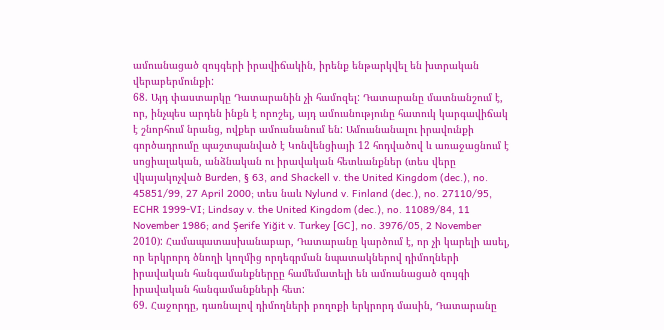ամուսնացած զույգերի իրավիճակին, իրենք ենթարկվել են խտրական վերաբերմունքի:
68. Այդ փաստարկը Դատարանին չի համոզել: Դատարանը մատնանշում է, որ, ինչպես արդեն ինքն է որոշել, այդ ամուսնությունը հատուկ կարգավիճակ է շնորհում նրանց, ովքեր ամուսնանում են: Ամուսնանալու իրավունքի գործադրումը պաշտպանված է Կոնվենցիայի 12 հոդվածով և առաջացնում է սոցիալական, անձնական ու իրավական հետևանքներ (տես վերը վկայակոչված Burden, § 63, and Shackell v. the United Kingdom (dec.), no. 45851/99, 27 April 2000; տես նաև Nylund v. Finland (dec.), no. 27110/95, ECHR 1999‑VI; Lindsay v. the United Kingdom (dec.), no. 11089/84, 11 November 1986; and Şerife Yiğit v. Turkey [GC], no. 3976/05, 2 November 2010): Համապատասխանաբար, Դատարանը կարծում է, որ չի կարելի ասել, որ երկրորդ ծնողի կողմից որդեգրման նպատակներով դիմողների իրավական հանգամանքներըը համեմատելի են ամուսնացած զույգի իրավական հանգամանքների հետ:
69. Հաջորդը, դառնալով դիմողների բողոքի երկրորդ մասին, Դատարանը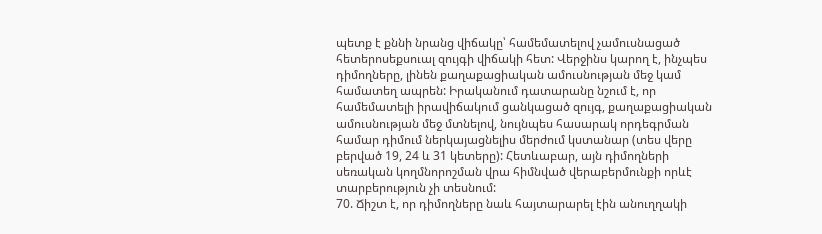պետք է քննի նրանց վիճակը՝ համեմատելով չամուսնացած հետերոսեքսուալ զույգի վիճակի հետ: Վերջինս կարող է, ինչպես դիմողները, լինեն քաղաքացիական ամուսնության մեջ կամ համատեղ ապրեն: Իրականում դատարանը նշում է, որ համեմատելի իրավիճակում ցանկացած զույգ, քաղաքացիական ամուսնության մեջ մտնելով, նույնպես հասարակ որդեգրման համար դիմում ներկայացնելիս մերժում կստանար (տես վերը բերված 19, 24 և 31 կետերը): Հետևաբար, այն դիմողների սեռական կողմնորոշման վրա հիմնված վերաբերմունքի որևէ տարբերություն չի տեսնում:
70. Ճիշտ է, որ դիմողները նաև հայտարարել էին անուղղակի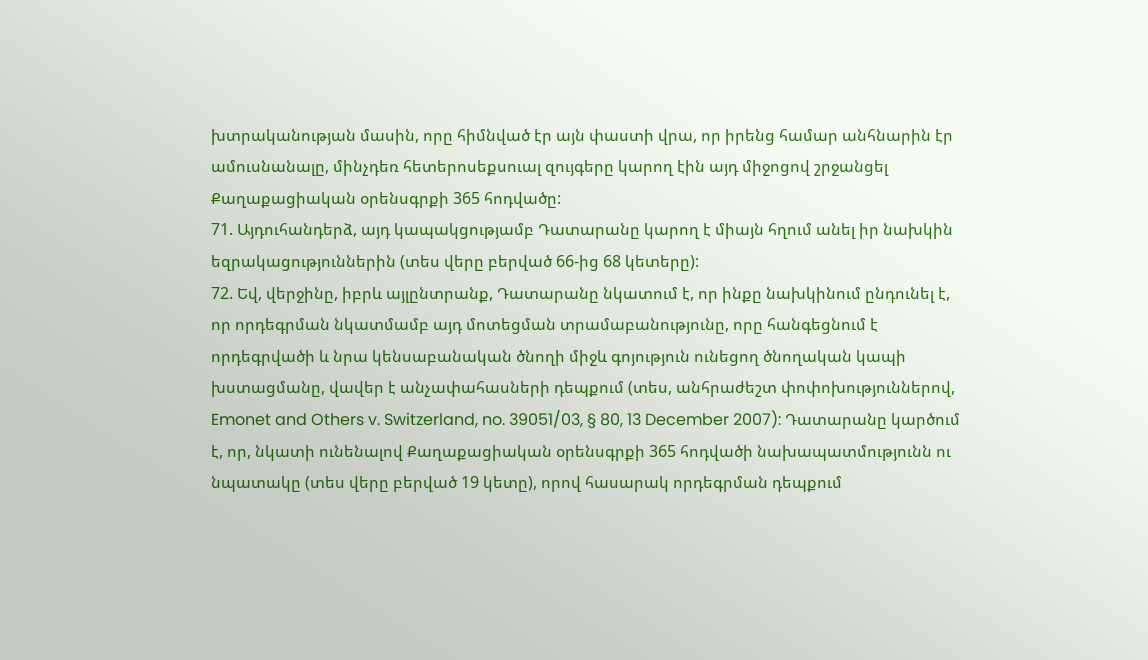խտրականության մասին, որը հիմնված էր այն փաստի վրա, որ իրենց համար անհնարին էր ամուսնանալը, մինչդեռ հետերոսեքսուալ զույգերը կարող էին այդ միջոցով շրջանցել Քաղաքացիական օրենսգրքի 365 հոդվածը:
71. Այդուհանդերձ, այդ կապակցությամբ Դատարանը կարող է միայն հղում անել իր նախկին եզրակացություններին (տես վերը բերված 66-ից 68 կետերը):
72. Եվ, վերջինը, իբրև այլընտրանք, Դատարանը նկատում է, որ ինքը նախկինում ընդունել է, որ որդեգրման նկատմամբ այդ մոտեցման տրամաբանությունը, որը հանգեցնում է որդեգրվածի և նրա կենսաբանական ծնողի միջև գոյություն ունեցող ծնողական կապի խստացմանը, վավեր է անչափահասների դեպքում (տես, անհրաժեշտ փոփոխություններով, Emonet and Others v. Switzerland, no. 39051/03, § 80, 13 December 2007): Դատարանը կարծում է, որ, նկատի ունենալով Քաղաքացիական օրենսգրքի 365 հոդվածի նախապատմությունն ու նպատակը (տես վերը բերված 19 կետը), որով հասարակ որդեգրման դեպքում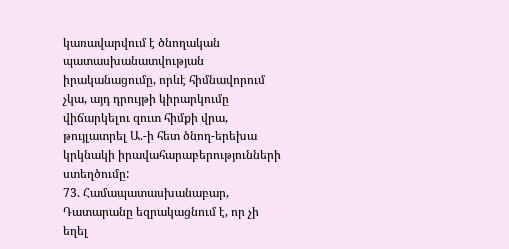կառավարվում է ծնողական պատասխանատվության իրականացումը, որևէ հիմնավորում չկա, այդ դրույթի կիրարկումը վիճարկելու զուտ հիմքի վրա, թույլատրել Ա.-ի հետ ծնող-երեխա կրկնակի իրավահարաբերությունների ստեղծումը:
73. Համապատասխանաբար, Դատարանը եզրակացնում է, որ չի եղել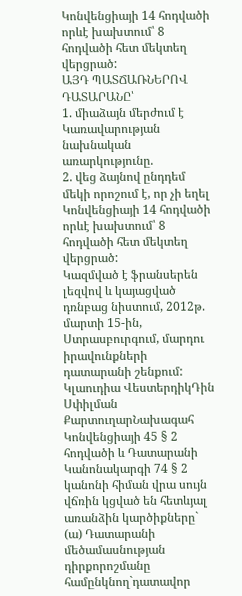Կոնվենցիայի 14 հոդվածի որևէ խախտում՝ 8 հոդվածի հետ մեկտեղ վերցրած:
ԱՅԴ ՊԱՏՃԱՌՆԵՐՈՎ ԴԱՏԱՐԱՆԸ՝
1. միաձայն մերժում է Կառավարության նախնական առարկությունը.
2. վեց ձայնով ընդդեմ մեկի որոշում է, որ չի եղել Կոնվենցիայի 14 հոդվածի որևէ խախտում՝ 8 հոդվածի հետ մեկտեղ վերցրած:
Կազմված է ֆրանսերեն լեզվով և կայացված դռնբաց նիստում, 2012թ. մարտի 15-ին, Ստրասբուրգում, մարդու իրավունքների դատարանի շենքում:
Կլաուդիա ՎեստերդիկԴին Սփիլման
ՔարտուղարՆախագահ
Կոնվենցիայի 45 § 2 հոդվածի և Դատարանի Կանոնակարգի 74 § 2 կանոնի հիման վրա սույն վճռին կցված են հետևյալ առանձին կարծիքները`
(ա) Դատարանի մեծամասնության դիրքորոշմանը համընկնող`դատավոր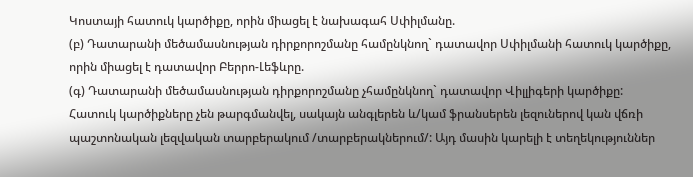Կոստայի հատուկ կարծիքը, որին միացել է նախագահ Սփիլմանը.
(բ) Դատարանի մեծամասնության դիրքորոշմանը համընկնող` դատավոր Սփիլմանի հատուկ կարծիքը, որին միացել է դատավոր Բերրո-Լեֆևրը.
(գ) Դատարանի մեծամասնության դիրքորոշմանը չհամընկնող` դատավոր Վիլլիգերի կարծիքը:
Հատուկ կարծիքները չեն թարգմանվել, սակայն անգլերեն և/կամ ֆրանսերեն լեզուներով կան վճռի պաշտոնական լեզվական տարբերակում /տարբերակներում/: Այդ մասին կարելի է տեղեկություններ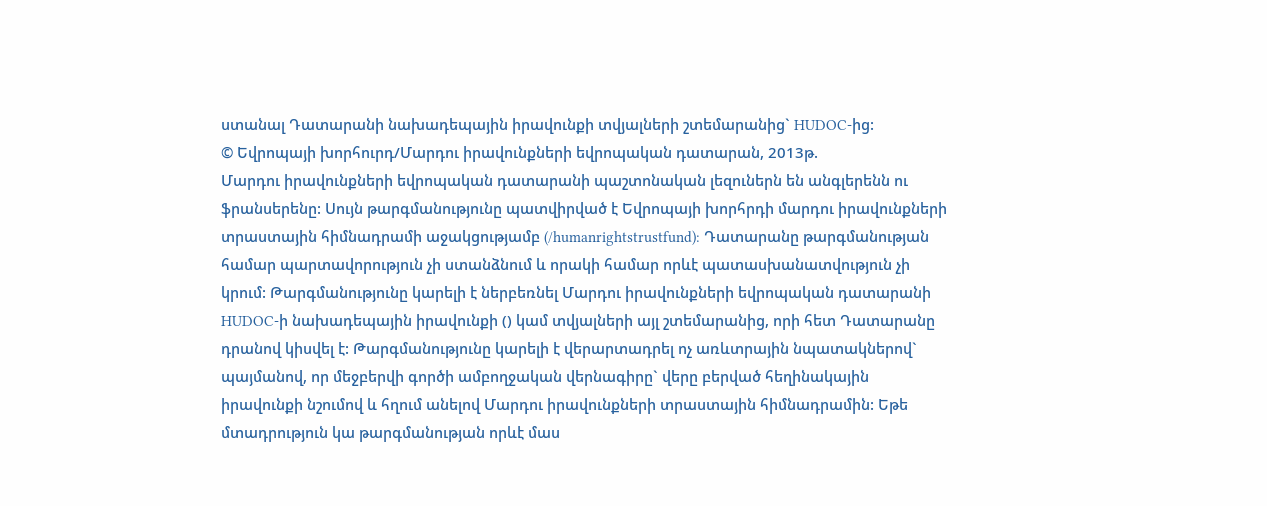ստանալ Դատարանի նախադեպային իրավունքի տվյալների շտեմարանից` HUDOC-ից:
© Եվրոպայի խորհուրդ/Մարդու իրավունքների եվրոպական դատարան, 2013թ.
Մարդու իրավունքների եվրոպական դատարանի պաշտոնական լեզուներն են անգլերենն ու ֆրանսերենը: Սույն թարգմանությունը պատվիրված է Եվրոպայի խորհրդի մարդու իրավունքների տրաստային հիմնադրամի աջակցությամբ (/humanrightstrustfund): Դատարանը թարգմանության համար պարտավորություն չի ստանձնում և որակի համար որևէ պատասխանատվություն չի կրում: Թարգմանությունը կարելի է ներբեռնել Մարդու իրավունքների եվրոպական դատարանի HUDOC-ի նախադեպային իրավունքի () կամ տվյալների այլ շտեմարանից, որի հետ Դատարանը դրանով կիսվել է: Թարգմանությունը կարելի է վերարտադրել ոչ առևտրային նպատակներով` պայմանով, որ մեջբերվի գործի ամբողջական վերնագիրը` վերը բերված հեղինակային իրավունքի նշումով և հղում անելով Մարդու իրավունքների տրաստային հիմնադրամին: Եթե մտադրություն կա թարգմանության որևէ մաս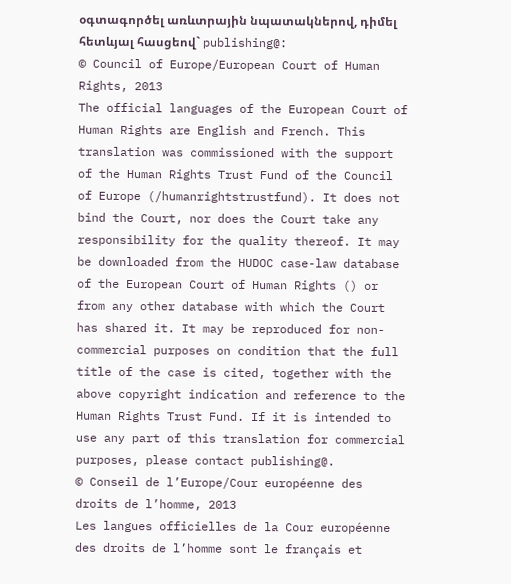օգտագործել առևտրային նպատակներով, դիմել հետևյալ հասցեով` publishing@:
© Council of Europe/European Court of Human Rights, 2013
The official languages of the European Court of Human Rights are English and French. This translation was commissioned with the support of the Human Rights Trust Fund of the Council of Europe (/humanrightstrustfund). It does not bind the Court, nor does the Court take any responsibility for the quality thereof. It may be downloaded from the HUDOC case-law database of the European Court of Human Rights () or from any other database with which the Court has shared it. It may be reproduced for non-commercial purposes on condition that the full title of the case is cited, together with the above copyright indication and reference to the Human Rights Trust Fund. If it is intended to use any part of this translation for commercial purposes, please contact publishing@.
© Conseil de l’Europe/Cour européenne des droits de l’homme, 2013
Les langues officielles de la Cour européenne des droits de l’homme sont le français et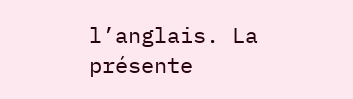l’anglais. La présente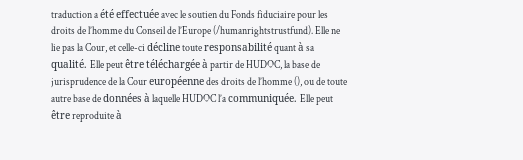traduction a été effectuée avec le soutien du Fonds fiduciaire pour les droits de l’homme du Conseil de l’Europe (/humanrightstrustfund). Elle ne lie pas la Cour, et celle-ci décline toute responsabilité quant à sa qualité. Elle peut être téléchargée à partir de HUDOC, la base de jurisprudence de la Cour européenne des droits de l’homme (), ou de toute autre base de données à laquelle HUDOC l’a communiquée. Elle peut être reproduite à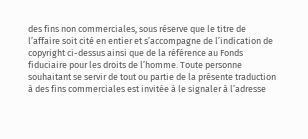des fins non commerciales, sous réserve que le titre de l’affaire soit cité en entier et s’accompagne de l’indication de copyright ci-dessus ainsi que de la référence au Fonds fiduciaire pour les droits de l’homme. Toute personne souhaitant se servir de tout ou partie de la présente traduction à des fins commerciales est invitée à le signaler à l’adresse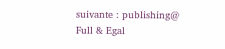suivante : publishing@
Full & Egal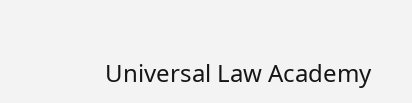Universal Law Academy